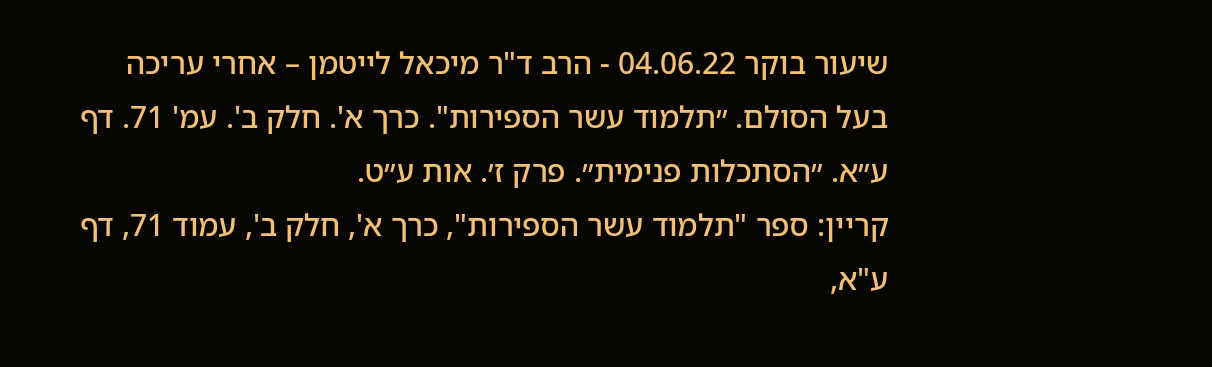שיעור בוקר 04.06.22 - הרב ד"ר מיכאל לייטמן – אחרי עריכה
בעל הסולם. ״תלמוד עשר הספירות". כרך א'. חלק ב'. עמ' 71. דף ע״א. ״הסתכלות פנימית״. פרק ז׳. אות ע״ט.
קריין: ספר "תלמוד עשר הספירות", כרך א', חלק ב', עמוד 71, דף ע"א,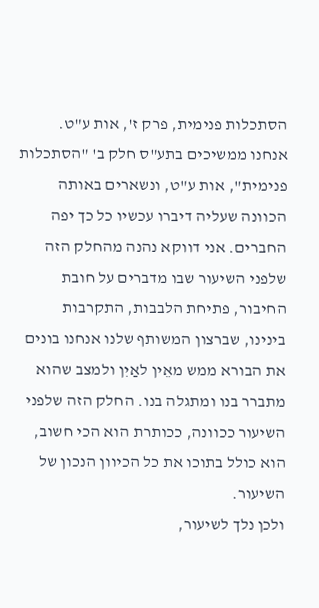הסתכלות פנימית, פרק ז', אות ע"ט.
אנחנו ממשיכים בתע"ס חלק ב' "הסתכלות פנימית", אות ע"ט, ונשארים באותה הכוונה שעליה דיברו עכשיו כל כך יפה החברים. אני דווקא נהנה מהחלק הזה שלפני השיעור שבו מדברים על חובת החיבור, פתיחת הלבבות, התקרבות בינינו, שברצון המשותף שלנו אנחנו בונים את הבורא ממש מאֵין לאַיִן ולמצב שהוא מתברר בנו ומתגלה בנו. החלק הזה שלפני השיעור ככוונה, ככותרת הוא הכי חשוב, הוא כולל בתוכו את כל הכיוון הנכון של השיעור.
ולכן נלך לשיעור,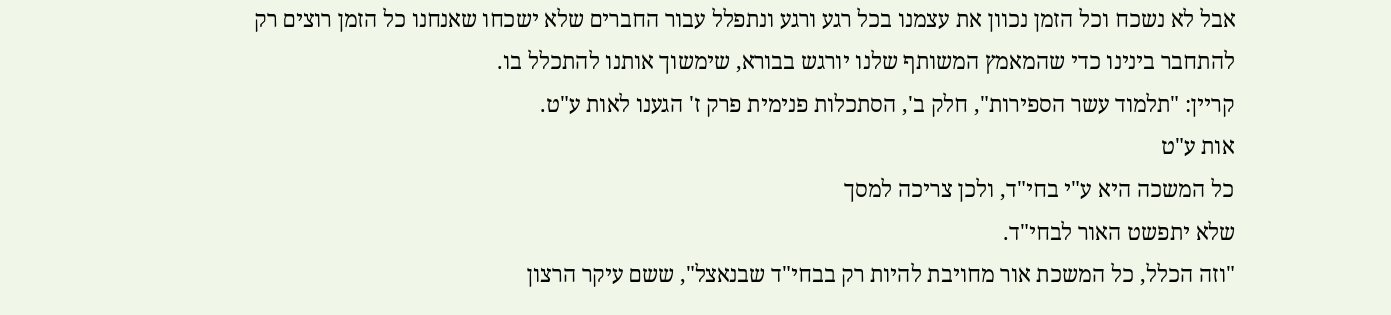אבל לא נשכח וכל הזמן נכוון את עצמנו בכל רגע ורגע ונתפלל עבור החברים שלא ישכחו שאנחנו כל הזמן רוצים רק להתחבר בינינו כדי שהמאמץ המשותף שלנו יורגש בבורא, שימשוך אותנו להתכלל בו.
קריין: "תלמוד עשר הספירות", חלק ב', הסתכלות פנימית פרק ז' הגענו לאות ע"ט.
אות ע"ט
כל המשכה היא ע"י בחי"ד, ולכן צריכה למסך
שלא יתפשט האור לבחי"ד.
"וזה הכלל, כל המשכת אור מחויבת להיות רק בבחי"ד שבנאצל", ששם עיקר הרצון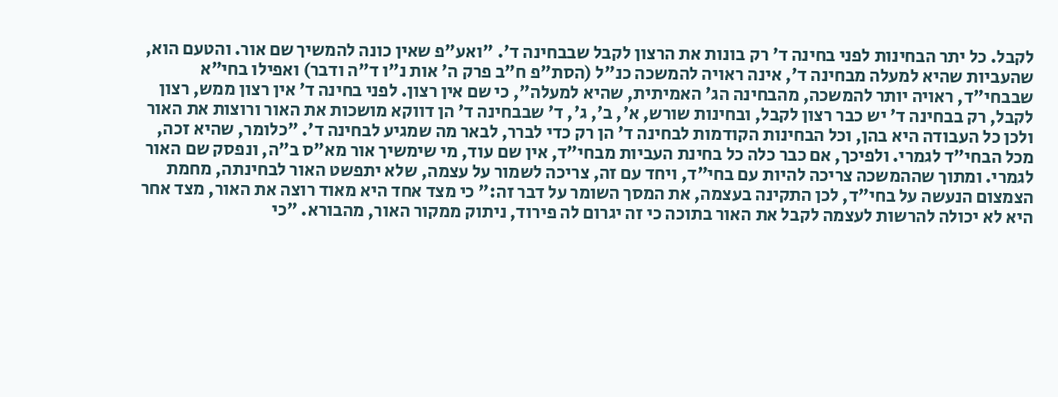לקבל. כל יתר הבחינות לפני בחינה ד' רק בונות את הרצון לקבל שבבחינה ד'. "ואע"פ שאין כונה להמשיך שם אור. והטעם הוא, שהעביות שהיא למעלה מבחינה ד', אינה ראויה להמשכה כנ"ל (הסת"פ ח"ב פרק ה' אות נ"ו ד"ה ודבר) ואפילו בחי"א שבבחי"ד, ראויה יותר להמשכה, מהבחינה הג' האמיתית, שהיא למעלה", כי שם אין רצון. לפני בחינה ד' אין רצון ממש, רצון לקבל, רק בבחינה ד' יש כבר רצון לקבל, ובחינות שורש, א', ב', ג', ד' שבבחינה ד' הן דווקא מושכות את האור ורוצות את האור ולכן כל העבודה היא בהן, וכל הבחינות הקודמות לבחינה ד' הן רק כדי לברר, לבאר מה שמגיע לבחינה ד'. "כלומר, שהיא זכה, מכל הבחי"ד לגמרי. ולפיכך, אם כבר כלה כל בחינת העביות מבחי"ד, אין שם עוד, מי שימשיך אור מא"ס ב"ה, ונפסק שם האור לגמרי. ומתוך שההמשכה צריכה להיות עם בחי"ד, ויחד עם זה, צריכה לשמור על עצמה, שלא יתפשט האור לבחינתה, מחמת הצמצום הנעשה על בחי"ד, לכן התקינה בעצמה, את המסך השומר על דבר זה:" כי מצד אחד היא מאוד רוצה את האור, מצד אחר היא לא יכולה להרשות לעצמה לקבל את האור בתוכה כי זה יגרום לה פירוד, ניתוק ממקור האור, מהבורא. "כי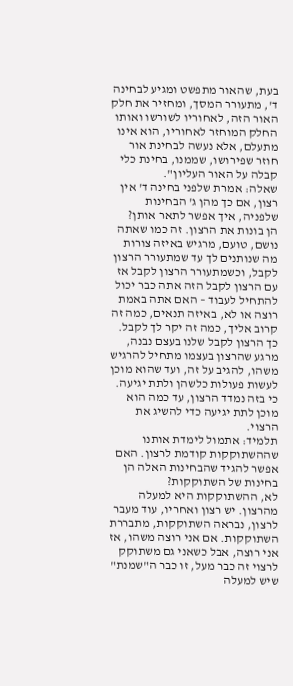בעת, שהאור מתפשט ומגיע לבחינה ד', מתעורר המסך, ומחזיר את חלק האור הזה, לאחוריו לשורשו ואותו החלק המוחזר לאחוריו, הוא אינו מתעלם, אלא נעשה לבחינת אור חוזר שפירושו, שממנו, בחינת כלי קבלה על האור העליון".
שאלה: אמרת שלפני בחינה ד' אין רצון, אם כך מהן ג' הבחינות שלפניה, איך אפשר לתאר אותן?
הן בונות את הרצון. זה כמו שאתה נושם, טועם, מרגיש באיזה צורות מה שנותנים לך עד שמתעורר הרצון לקבל, וכשמתעורר הרצון לקבל אז עם הרצון לקבל הזה אתה כבר יכול להתחיל לעבוד – האם אתה באמת רוצה או לא, באיזה תנאים, כמה זה קרוב אליך, כמה זה יקר לך לקבל. כך הרצון לקבל שלנו בעצם נבנה, מרגע שהרצון בעצמו מתחיל להרגיש משהו, להגיב על זה, ועד שהוא מוכן לעשות פעולות כלשהן ולתת יגיעה. כי בזה נמדד הרצון, עד כמה הוא מוכן לתת יגיעה כדי להשיג את הרצוי.
תלמיד: אתמול לימדת אותנו שההשתוקקות קודמת לרצון. האם אפשר להגיד שהבחינות האלה הן בחינות של השתוקקות?
לא, ההשתוקקות היא למעלה מהרצון. יש רצון ואחריו, עוד מעבר לרצון, נבראה השתוקקות, מתבררת השתוקקות. אם אני רוצה משהו, אז אני רוצה, אבל כשאני גם משתוקק לרצוי זה כבר מעל, זו כבר ה"שמנת" שיש למעלה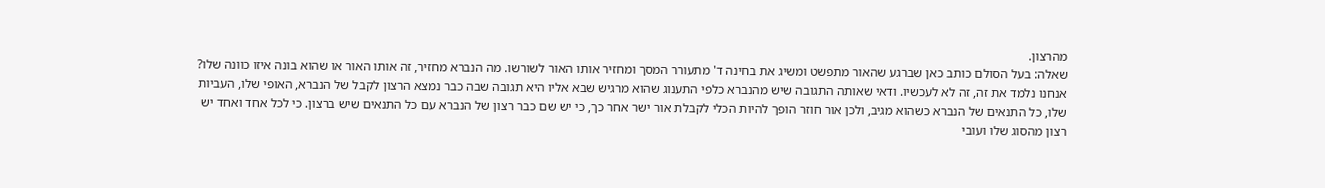מהרצון.
שאלה: בעל הסולם כותב כאן שברגע שהאור מתפשט ומשיג את בחינה ד' מתעורר המסך ומחזיר אותו האור לשורשו. מה הנברא מחזיר, זה אותו האור או שהוא בונה איזו כוונה שלו?
אנחנו נלמד את זה, זה לא לעכשיו. ודאי שאותה התגובה שיש מהנברא כלפי התענוג שהוא מרגיש שבא אליו היא תגובה שבה כבר נמצא הרצון לקבל של הנברא, האופי שלו, העביות שלו, כל התנאים של הנברא כשהוא מגיב, ולכן אור חוזר הופך להיות הכלי לקבלת אור ישר אחר כך, כי יש שם כבר רצון של הנברא עם כל התנאים שיש ברצון. כי לכל אחד ואחד יש רצון מהסוג שלו ועובי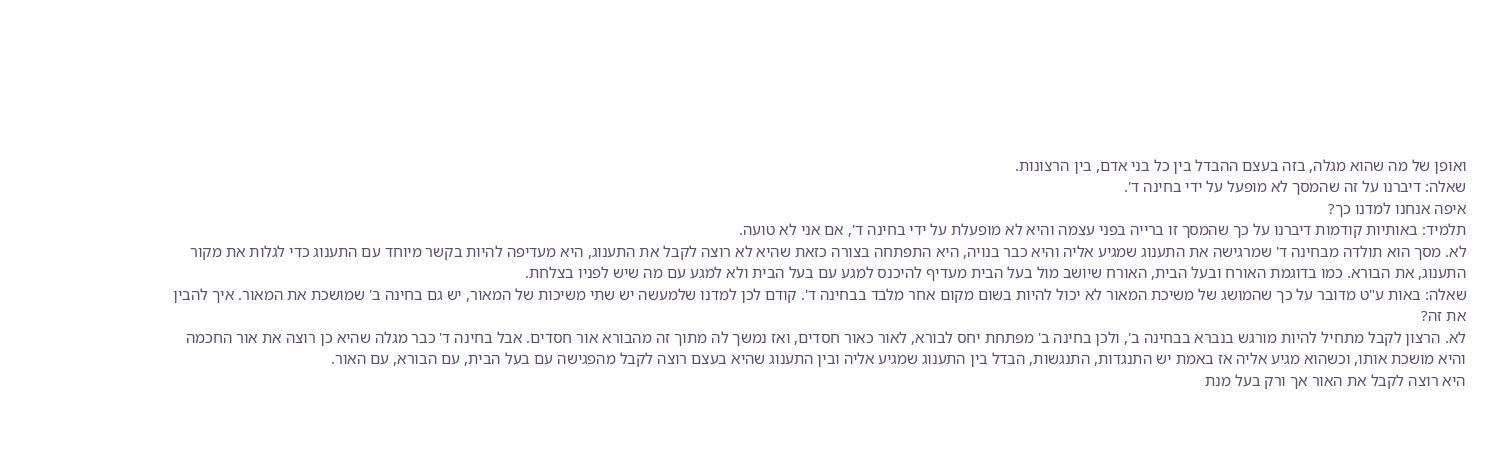ואופן של מה שהוא מגלה, בזה בעצם ההבדל בין כל בני אדם, בין הרצונות.
שאלה: דיברנו על זה שהמסך לא מופעל על ידי בחינה ד'.
איפה אנחנו למדנו כך?
תלמיד: באותיות קודמות דיברנו על כך שהמסך זו ברייה בפני עצמה והיא לא מופעלת על ידי בחינה ד', אם אני לא טועה.
לא. מסך הוא תולדה מבחינה ד' שמרגישה את התענוג שמגיע אליה והיא כבר בנויה, היא התפתחה בצורה כזאת שהיא לא רוצה לקבל את התענוג, היא מעדיפה להיות בקשר מיוחד עם התענוג כדי לגלות את מקור התענוג, את הבורא. כמו בדוגמת האורח ובעל הבית, האורח שיושב מול בעל הבית מעדיף להיכנס למגע עם בעל הבית ולא למגע עם מה שיש לפניו בצלחת.
שאלה: באות ע"ט מדובר על כך שהמושג של משיכת המאור לא יכול להיות בשום מקום אחר מלבד בבחינה ד'. קודם לכן למדנו שלמעשה יש שתי משיכות של המאור, יש גם בחינה ב' שמושכת את המאור. איך להבין את זה?
לא. הרצון לקבל מתחיל להיות מורגש בנברא בבחינה ב', ולכן בחינה ב' מפתחת יחס לבורא, לאור כאור חסדים, ואז נמשך לה מתוך זה מהבורא אור חסדים. אבל בחינה ד' כבר מגלה שהיא כן רוצה את אור החכמה והיא מושכת אותו, וכשהוא מגיע אליה אז באמת יש התנגדות, התנגשות, הבדל בין התענוג שמגיע אליה ובין התענוג שהיא בעצם רוצה לקבל מהפגישה עם בעל הבית, עם הבורא, עם האור.
היא רוצה לקבל את האור אך ורק בעל מנת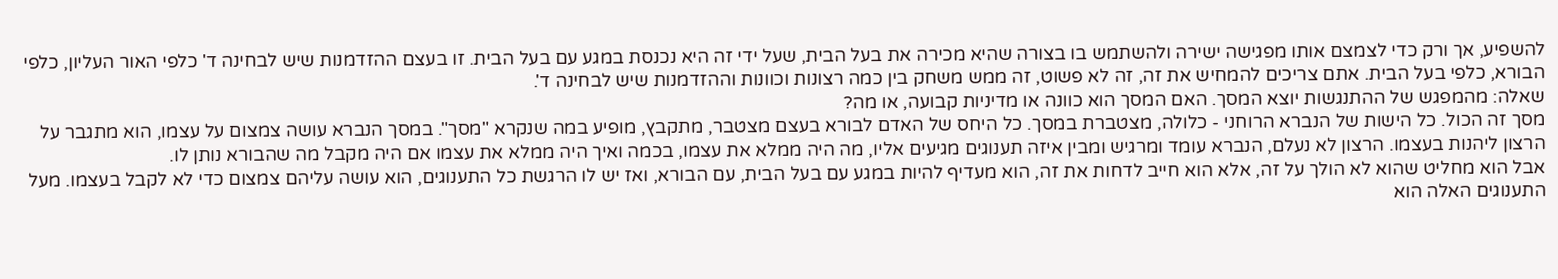להשפיע, אך ורק כדי לצמצם אותו מפגישה ישירה ולהשתמש בו בצורה שהיא מכירה את בעל הבית, שעל ידי זה היא נכנסת במגע עם בעל הבית. זו בעצם ההזדמנות שיש לבחינה ד' כלפי האור העליון, כלפי הבורא, כלפי בעל הבית. אתם צריכים להמחיש את זה, זה לא פשוט, זה ממש משחק בין כמה רצונות וכוונות וההזדמנות שיש לבחינה ד'.
שאלה: מהמפגש של ההתנגשות יוצא המסך. האם המסך הוא כוונה או מדיניות קבועה, או מה?
מסך זה הכול. כל הישות של הנברא הרוחני - כלולה, מצטברת במסך. כל היחס של האדם לבורא בעצם מצטבר, מתקבץ, מופיע במה שנקרא "מסך". במסך הנברא עושה צמצום על עצמו, הוא מתגבר על הרצון ליהנות בעצמו. הרצון לא נעלם, הנברא עומד ומרגיש ומבין איזה תענוגים מגיעים אליו, מה היה ממלא את עצמו, בכמה ואיך היה ממלא את עצמו אם היה מקבל מה שהבורא נותן לו.
אבל הוא מחליט שהוא לא הולך על זה, אלא הוא חייב לדחות את זה, הוא מעדיף להיות במגע עם בעל הבית, עם הבורא, ואז יש לו הרגשת כל התענוגים, הוא עושה עליהם צמצום כדי לא לקבל בעצמו. מעל התענוגים האלה הוא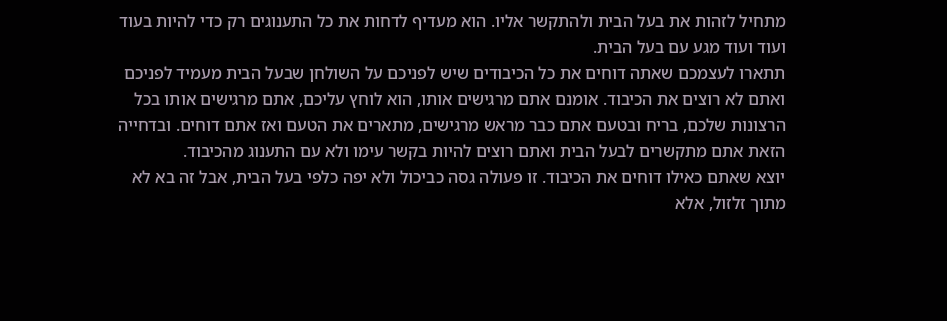מתחיל לזהות את בעל הבית ולהתקשר אליו. הוא מעדיף לדחות את כל התענוגים רק כדי להיות בעוד ועוד ועוד מגע עם בעל הבית.
תתארו לעצמכם שאתה דוחים את כל הכיבודים שיש לפניכם על השולחן שבעל הבית מעמיד לפניכם ואתם לא רוצים את הכיבוד. אומנם אתם מרגישים אותו, הוא לוחץ עליכם, אתם מרגישים אותו בכל הרצונות שלכם, בריח ובטעם אתם כבר מראש מרגישים, מתארים את הטעם ואז אתם דוחים. ובדחייה הזאת אתם מתקשרים לבעל הבית ואתם רוצים להיות בקשר עימו ולא עם התענוג מהכיבוד.
יוצא שאתם כאילו דוחים את הכיבוד. זו פעולה גסה כביכול ולא יפה כלפי בעל הבית, אבל זה בא לא מתוך זלזול, אלא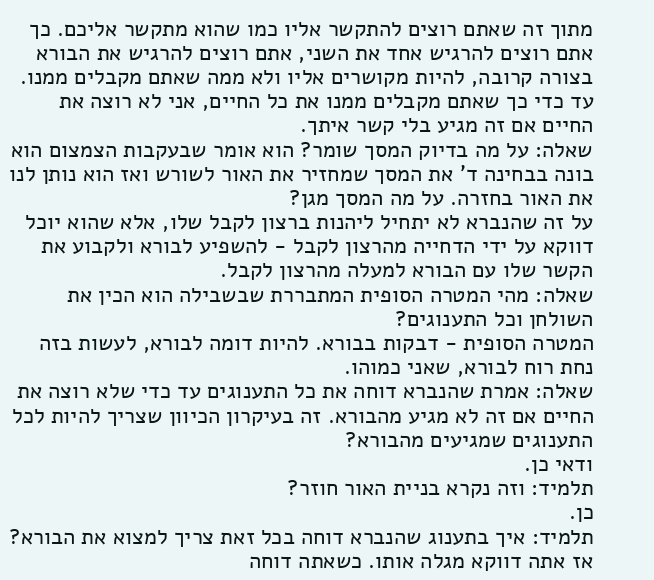מתוך זה שאתם רוצים להתקשר אליו כמו שהוא מתקשר אליכם. כך אתם רוצים להרגיש אחד את השני, אתם רוצים להרגיש את הבורא בצורה קרובה, להיות מקושרים אליו ולא ממה שאתם מקבלים ממנו. עד כדי כך שאתם מקבלים ממנו את כל החיים, אני לא רוצה את החיים אם זה מגיע בלי קשר איתך.
שאלה: על מה בדיוק המסך שומר? הוא אומר שבעקבות הצמצום הוא בונה בבחינה ד' את המסך שמחזיר את האור לשורש ואז הוא נותן לנו את האור בחזרה. על מה המסך מגן?
על זה שהנברא לא יתחיל ליהנות ברצון לקבל שלו, אלא שהוא יוכל דווקא על ידי הדחייה מהרצון לקבל - להשפיע לבורא ולקבוע את הקשר שלו עם הבורא למעלה מהרצון לקבל.
שאלה: מהי המטרה הסופית המתבררת שבשבילה הוא הכין את השולחן וכל התענוגים?
המטרה הסופית - דבקות בבורא. להיות דומה לבורא, לעשות בזה נחת רוח לבורא, שאני כמוהו.
שאלה: אמרת שהנברא דוחה את כל התענוגים עד כדי שלא רוצה את החיים אם זה לא מגיע מהבורא. זה בעיקרון הכיוון שצריך להיות לכל התענוגים שמגיעים מהבורא?
ודאי כן.
תלמיד: וזה נקרא בניית האור חוזר?
כן.
תלמיד: איך בתענוג שהנברא דוחה בכל זאת צריך למצוא את הבורא?
אז אתה דווקא מגלה אותו. כשאתה דוחה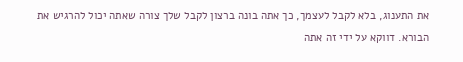את התענוג, בלא לקבל לעצמך, כך אתה בונה ברצון לקבל שלך צורה שאתה יכול להרגיש את הבורא. דווקא על ידי זה אתה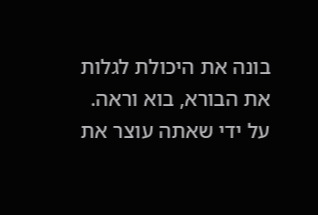בונה את היכולת לגלות את הבורא, בוא וראה. על ידי שאתה עוצר את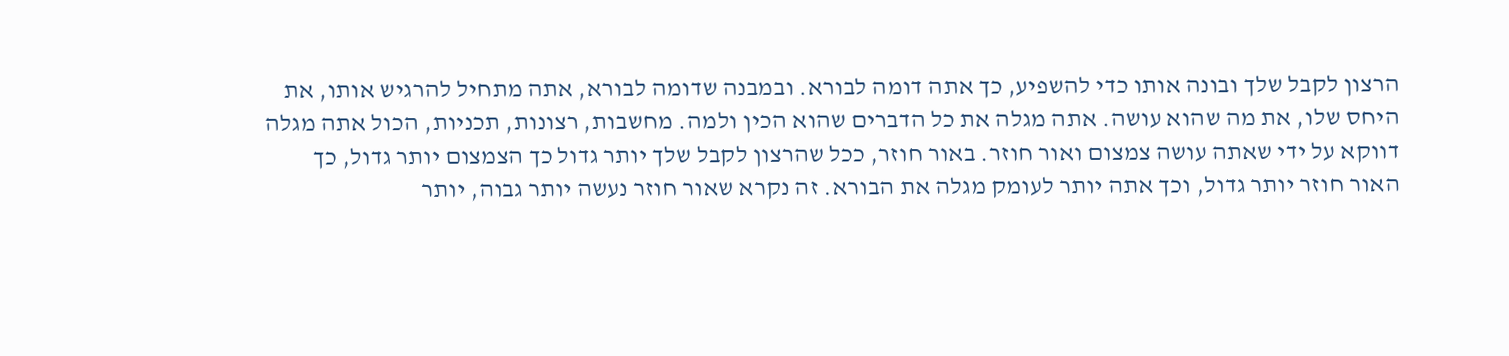הרצון לקבל שלך ובונה אותו כדי להשפיע, כך אתה דומה לבורא. ובמבנה שדומה לבורא, אתה מתחיל להרגיש אותו, את היחס שלו, את מה שהוא עושה. אתה מגלה את כל הדברים שהוא הכין ולמה. מחשבות, רצונות, תכניות, הכול אתה מגלה דווקא על ידי שאתה עושה צמצום ואור חוזר. באור חוזר, ככל שהרצון לקבל שלך יותר גדול כך הצמצום יותר גדול, כך האור חוזר יותר גדול, וכך אתה יותר לעומק מגלה את הבורא. זה נקרא שאור חוזר נעשה יותר גבוה, יותר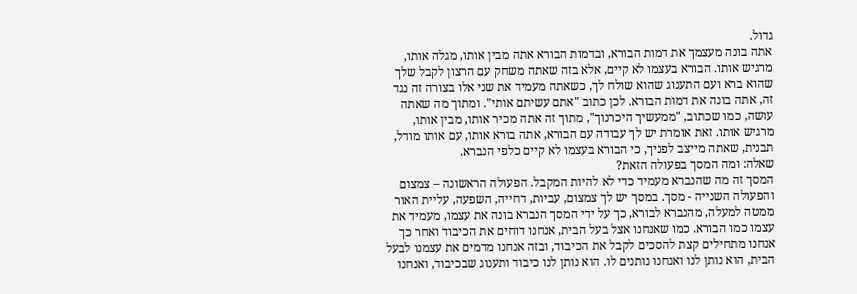גדול.
אתה בונה מעצמך את דמות הבורא, ובדמות הבורא אתה מבין אותו, מגלה אותו, מרגיש אותו. הבורא בעצמו לא קיים, אלא בזה שאתה משחק עם הרצון לקבל שלך שהוא ברא ועם התענוג שהוא שולח לך, כשאתה מעמיד את שני אלו בצורה זה נגד זה, אתה בונה את דמות הבורא. לכן כתוב "אתם עשיתם אותי". ומתוך מה שאתה עושה, כמו שכתוב, "ממעשיך היכרנוך", מתוך זה אתה מכיר אותו, מבין אותו, מרגיש אותו. זאת אומרת יש לך עבודה עם הבורא, אתה בורא אותו, עם אותו מודל, תבנית, שאתה מייצב לפניך, כי הבורא בעצמו לא קיים כלפי הנברא.
שאלה: ומה המסך בפעולה הזאת?
המסך זה מה שהנברא מעמיד כדי לא להיות המקבל. הפעולה הראשונה – צמצום והפעולה השנייה - מסך. במסך יש לך צמצום, עביות, דחייה, השפעה, עליית האור ממטה למעלה, מהנברא לבורא, כך על ידי המסך הנברא בונה את עצמו, מעמיד את עצמו כמו הבורא. כמו שאנחנו אצל בעל הבית, אנחנו דוחים את הכיבוד ואחר כך אנחנו מתחילים קצת להסכים לקבל את הכיבוד, ובזה אנחנו מדמים את עצמנו לבעל הבית, הוא נותן לנו ואנחנו נותנים לו. הוא נותן לנו כיבוד ותענוג שבכיבוד, ואנחנו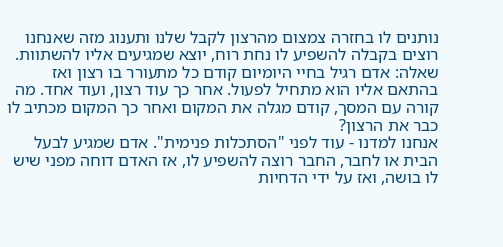נותנים לו בחזרה צמצום מהרצון לקבל שלנו ותענוג מזה שאנחנו רוצים בקבלה להשפיע לו נחת רוח, יוצא שמגיעים אליו להשתוות.
שאלה: אדם רגיל בחיי היומיום קודם כל מתעורר בו רצון ואז בהתאם אליו הוא מתחיל לפעול. אחר כך עוד רצון, ועוד אחד. מה קורה עם המסך, קודם מגלה את המקום ואחר כך המקום מכתיב לו כבר את הרצון?
אנחנו למדנו - עוד לפני "הסתכלות פנימית". אדם שמגיע לבעל הבית או לחבר, החבר רוצה להשפיע לו, אז האדם דוחה מפני שיש לו בושה, ואז על ידי הדחיות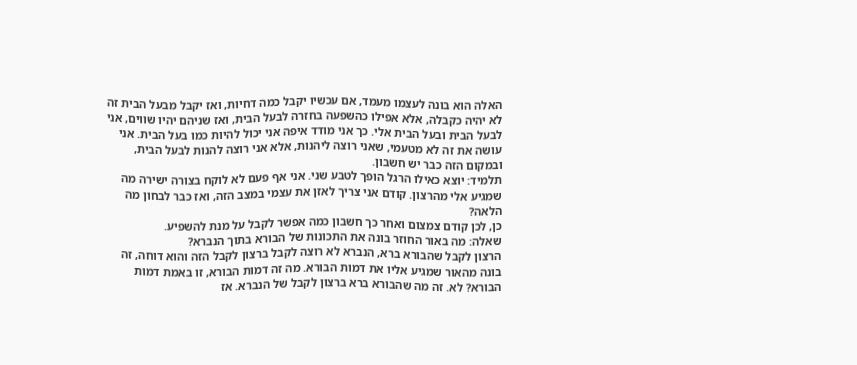האלה הוא בונה לעצמו מעמד, אם עכשיו יקבל כמה דחיות, ואז יקבל מבעל הבית זה לא יהיה כקבלה, אלא אפילו כהשפעה בחזרה לבעל הבית, ואז שניהם יהיו שווים, אני לבעל הבית ובעל הבית אלי. כך אני מודד איפה אני יכול להיות כמו בעל הבית. אני עושה את זה לא מטעמי, שאני רוצה ליהנות, אלא אני רוצה להנות לבעל הבית, ובמקום הזה כבר יש חשבון.
תלמיד: יוצא כאילו הרגל הופך לטבע שני. אני אף פעם לא לוקח בצורה ישירה מה שמגיע אלי מהרצון. קודם אני צריך לאזן את עצמי במצב הזה, ואז כבר לבחון מה הלאה?
כן, לכן קודם צמצום ואחר כך חשבון כמה אפשר לקבל על מנת להשפיע.
שאלה: מה באור החוזר בונה את התכונות של הבורא בתוך הנברא?
הרצון לקבל שהבורא ברא, הנברא לא רוצה לקבל ברצון לקבל הזה והוא דוחה, זה בונה מהאור שמגיע אליו את דמות הבורא. מה זה דמות הבורא, זו באמת דמות הבורא? לא. זה מה שהבורא ברא ברצון לקבל של הנברא. אז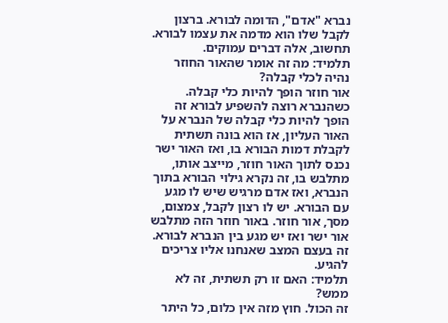נברא "אדם", הדומה לבורא. ברצון לקבל שלו הוא מדמה את עצמו לבורא.
תחשוב, אלה דברים עמוקים.
תלמיד: מה זה אומר שהאור החוזר נהיה לכלי קבלה?
אור חוזר הופך להיות כלי קבלה. כשהנברא רוצה להשפיע לבורא זה הופך להיות כלי קבלה של הנברא על האור העליון, אז הוא בונה תשתית לקבלת דמות הבורא בו, ואז האור ישר נכנס לתוך האור חוזר, מייצב אותו, מתלבש בו, זה נקרא גילוי הבורא בתוך הנברא, ואז אדם מרגיש שיש לו מגע עם הבורא. יש לו רצון לקבל, צמצום, מסך, אור חוזר. באור חוזר הזה מתלבש אור ישר ואז יש מגע בין הנברא לבורא. זה בעצם המצב שאנחנו אליו צריכים להגיע.
תלמיד: האם זו רק תשתית, זה לא ממש?
זה הכול. חוץ מזה אין כלום, כל היתר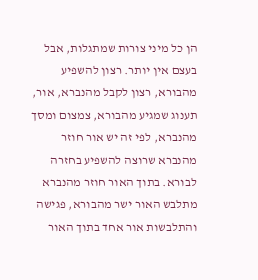הן כל מיני צורות שמתגלות, אבל בעצם אין יותר. רצון להשפיע מהבורא, רצון לקבל מהנברא, אור, תענוג שמגיע מהבורא, צמצום ומסך מהנברא, לפי זה יש אור חוזר מהנברא שרוצה להשפיע בחזרה לבורא. בתוך האור חוזר מהנברא מתלבש האור ישר מהבורא, פגישה והתלבשות אור אחד בתוך האור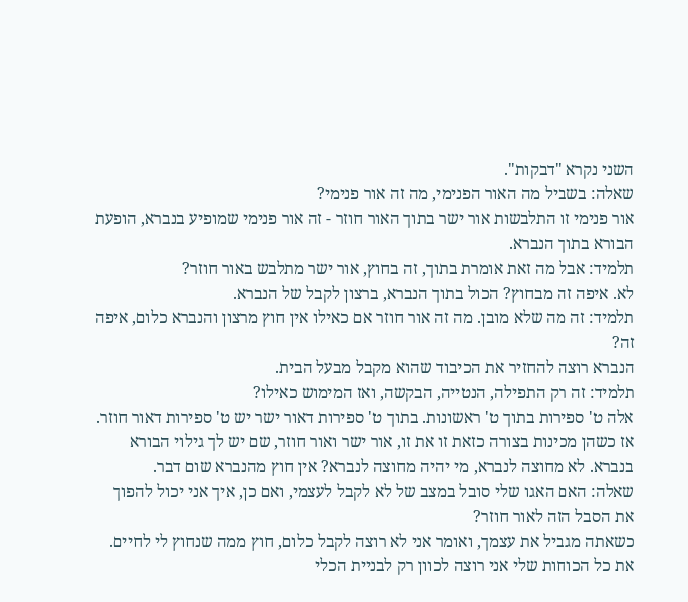השני נקרא "דבקות".
שאלה: בשביל מה האור הפנימי, מה זה אור פנימי?
אור פנימי זו התלבשות אור ישר בתוך האור חוזר - זה אור פנימי שמופיע בנברא, הופעת הבורא בתוך הנברא.
תלמיד: אבל מה זאת אומרת בתוך, זה בחוץ, אור ישר מתלבש באור חוזר?
לא. איפה זה מבחוץ? הכול בתוך הנברא, ברצון לקבל של הנברא.
תלמיד: זה מה שלא מובן. מה זה אור חוזר אם כאילו אין חוץ מרצון והנברא כלום, איפה זה?
הנברא רוצה להחזיר את הכיבוד שהוא מקבל מבעל הבית.
תלמיד: זה רק התפילה, הנטייה, הבקשה, ואז המימוש כאילו?
אלה ט' ספירות בתוך ט' ראשונות. בתוך ט' ספירות דאור ישר יש ט' ספירות דאור חוזר. אז כשהן מכינות בצורה כזאת זו את זו, אור ישר ואור חוזר, שם יש לך גילוי הבורא בנברא. לא מחוצה לנברא, מי יהיה מחוצה לנברא? אין חוץ מהנברא שום דבר.
שאלה: האם האגו שלי סובל במצב של לא לקבל לעצמי, ואם כן, איך אני יכול להפוך את הסבל הזה לאור חוזר?
כשאתה מגביל את עצמך, ואומר אני לא רוצה לקבל כלום, חוץ ממה שנחוץ לי לחיים. את כל הכוחות שלי אני רוצה לכוון רק לבניית הכלי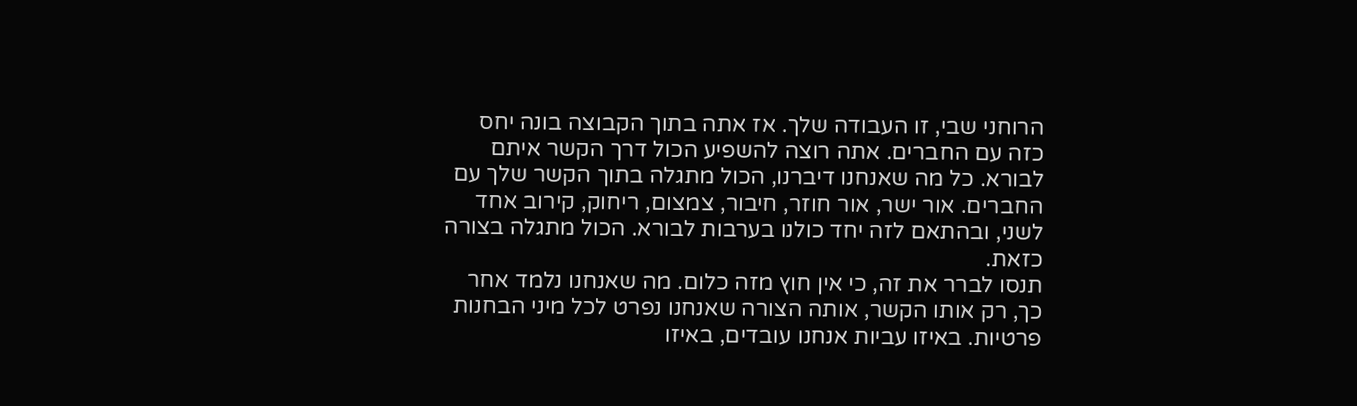הרוחני שבי, זו העבודה שלך. אז אתה בתוך הקבוצה בונה יחס כזה עם החברים. אתה רוצה להשפיע הכול דרך הקשר איתם לבורא. כל מה שאנחנו דיברנו, הכול מתגלה בתוך הקשר שלך עם החברים. אור ישר, אור חוזר, חיבור, צמצום, ריחוק, קירוב אחד לשני, ובהתאם לזה יחד כולנו בערבות לבורא. הכול מתגלה בצורה כזאת.
תנסו לברר את זה, כי אין חוץ מזה כלום. מה שאנחנו נלמד אחר כך, רק אותו הקשר, אותה הצורה שאנחנו נפרט לכל מיני הבחנות פרטיות. באיזו עביות אנחנו עובדים, באיזו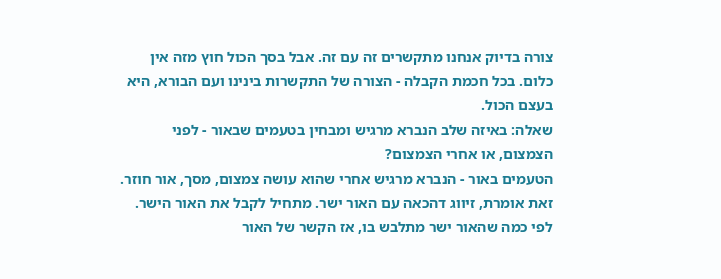צורה בדיוק אנחנו מתקשרים זה עם זה. אבל בסך הכול חוץ מזה אין כלום. בכל חכמת הקבלה - הצורה של התקשרות בינינו ועם הבורא, היא בעצם הכול.
שאלה: באיזה שלב הנברא מרגיש ומבחין בטעמים שבאור - לפני הצמצום, או אחרי הצמצום?
הטעמים באור - הנברא מרגיש אחרי שהוא עושה צמצום, מסך, אור חוזר. זאת אומרת, זיווג דהכאה עם האור ישר. מתחיל לקבל את האור הישר. לפי כמה שהאור ישר מתלבש בו, אז הקשר של האור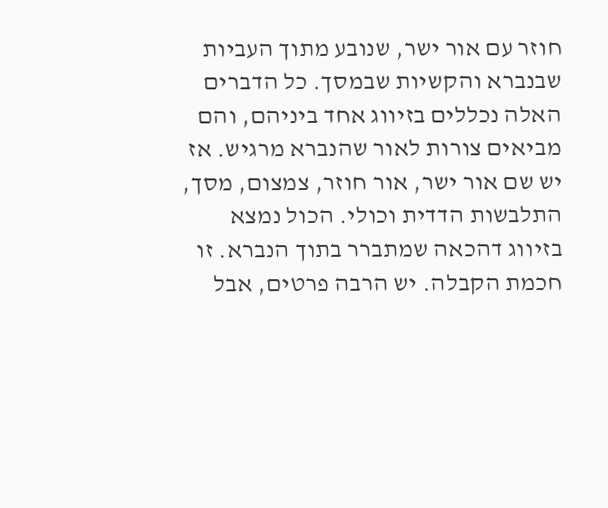חוזר עם אור ישר, שנובע מתוך העביות שבנברא והקשיות שבמסך. כל הדברים האלה נכללים בזיווג אחד ביניהם, והם מביאים צורות לאור שהנברא מרגיש. אז יש שם אור ישר, אור חוזר, צמצום, מסך, התלבשות הדדית וכולי. הכול נמצא בזיווג דהכאה שמתברר בתוך הנברא. זו חכמת הקבלה. יש הרבה פרטים, אבל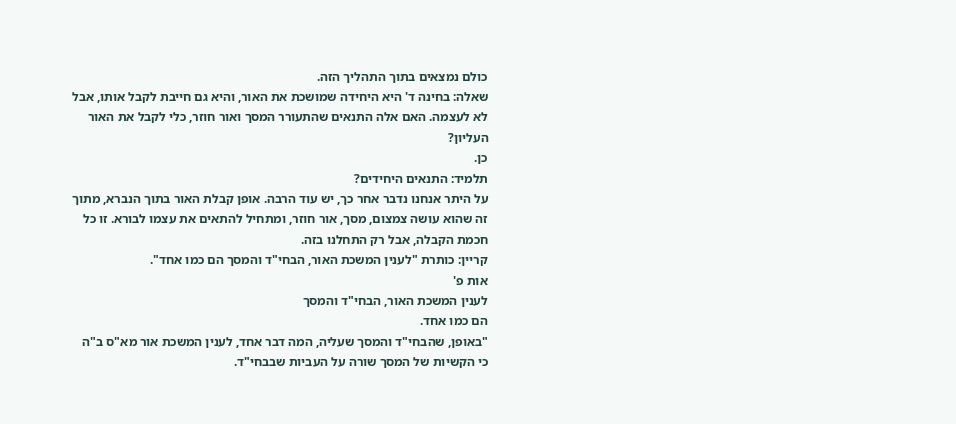כולם נמצאים בתוך התהליך הזה.
שאלה: בחינה ד' היא היחידה שמושכת את האור, והיא גם חייבת לקבל אותו, אבל לא לעצמה. האם אלה התנאים שהתעורר המסך ואור חוזר, כלי לקבל את האור העליון?
כן.
תלמיד: התנאים היחידים?
על היתר אנחנו נדבר אחר כך, יש עוד הרבה. אופן קבלת האור בתוך הנברא, מתוך זה שהוא עושה צמצום, מסך, אור חוזר, ומתחיל להתאים את עצמו לבורא. זו כל חכמת הקבלה, אבל רק התחלנו בזה.
קריין: כותרת "לענין המשכת האור, הבחי"ד והמסך הם כמו אחד".
אות פ'
לענין המשכת האור, הבחי"ד והמסך
הם כמו אחד.
"באופן, שהבחי"ד והמסך שעליה, המה דבר אחד, לענין המשכת אור מא"ס ב"ה כי הקשיות של המסך שורה על העביות שבבחי"ד.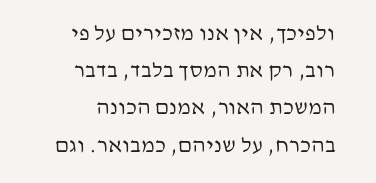ולפיכך, אין אנו מזכירים על פי רוב, רק את המסך בלבד, בדבר המשכת האור, אמנם הכונה בהכרח, על שניהם, כמבואר. וגם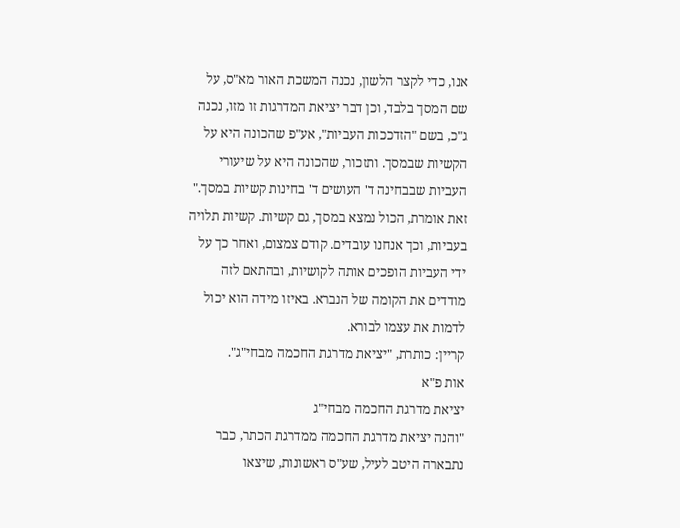אנו, כדי לקצר הלשון, נכנה המשכת האור מא"ס, על שם המסך בלבד, וכן דבר יציאת המדרגות זו מזו, נכנה ג"כ, בשם "הזדככות העביות", אע"פ שהכונה היא על הקשיות שבמסך. ותזכור, שהכונה היא על שיעורי העביות שבבחינה ד' העושים ד' בחינות קשיות במסך."
זאת אומרת, הכול נמצא במסך, גם קשיות. קשיות תלויה בעביות, וכך אנחנו עובדים. קודם צמצום, ואחר כך על ידי העביות הופכים אותה לקושיות, ובהתאם לזה מודדים את הקומה של הנברא. באיזו מידה הוא יכול לדמות את עצמו לבורא.
קריין: כותרת, "יציאת מדרגת החכמה מבחי"ג".
אות פ"א
יציאת מדרגת החכמה מבחי"ג
"והנה יציאת מדרגת החכמה ממדרגת הכתר, כבר נתבארה היטב לעיל, שע"ס ראשונות, שיצאו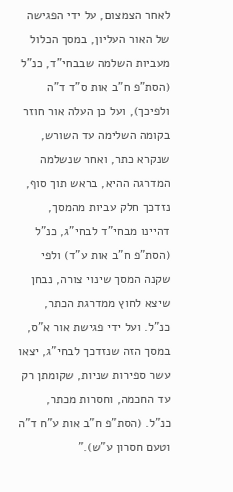לאחר הצמצום, על ידי הפגישה של האור העליון, במסך הכלול מעביות השלמה שבבחי"ד, כנ"ל (הסת"פ ח"ב אות ס"ד ד"ה ולפיכך), ועל כן העלה אור חוזר בקומה השלימה עד השורש, שנקרא כתר, ואחר שנשלמה המדרגה ההיא, בראש תוך סוף, נזדכך חלק עביות מהמסך, דהיינו מבחי"ד לבחי"ג, כנ"ל (הסת"פ ח"ב אות ע"ד) ולפי שקנה המסך שינוי צורה, נבחן שיצא לחוץ ממדרגת הכתר, כנ"ל. ועל ידי פגישת אור א"ס, במסך הזה שנזדכך לבחי"ג, יצאו עשר ספירות שניות, שקומתן רק עד החכמה, וחסרות מכתר, כנ"ל. (הסת"פ ח"ב אות ע"ח ד"ה וטעם חסרון ע"ש)."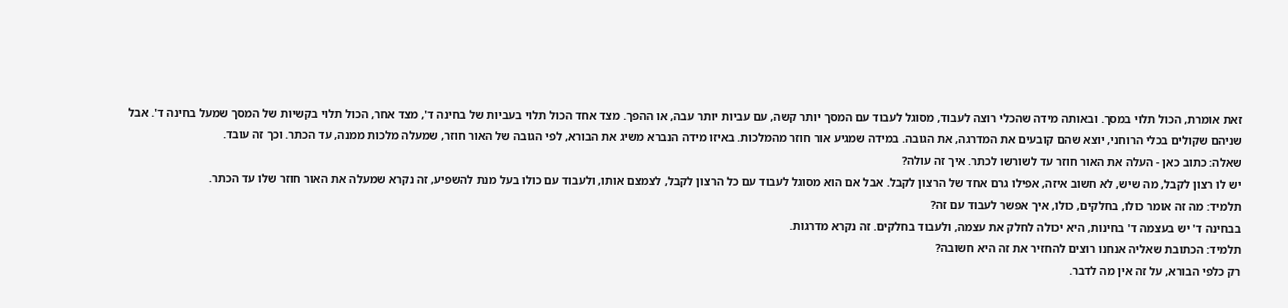זאת אומרת, הכול תלוי במסך. ובאותה מידה שהכלי רוצה לעבוד, מסוגל לעבוד עם המסך יותר קשה, עם עביות יותר עבה, או ההפך. מצד אחד הכול תלוי בעביות של בחינה ד', מצד אחר, הכול תלוי בקשיות של המסך שמעל בחינה ד'. אבל שניהם שקולים בכלי הרוחני, יוצא שהם קובעים את המדרגה, את הגובה. במידה שמגיע אור חוזר מהמלכות. באיזו מידה הנברא משיג את הבורא, לפי הגובה של האור חוזר, שמעלה מלכות ממנה, עד הכתר. וכך זה עובד.
שאלה: כתוב כאן - העלה את האור חוזר עד לשורשו לכתר. איך זה עולה?
יש לו רצון לקבל, מה שיש, לא חשוב איזה, אפילו גרם אחד של הרצון לקבל. אבל אם הוא מסוגל לעבוד עם כל הרצון לקבל, לצמצם אותו, ולעבוד עם כולו בעל מנת להשפיע, זה נקרא שמעלה את האור חוזר שלו עד הכתר.
תלמיד: מה זה אומר כולו, בחלקים, כולו, איך אפשר לעבוד עם זה?
בבחינה ד' יש בעצמה ד' בחינות, היא יכולה לחלק את עצמה, ולעבוד בחלקים. זה נקרא מדרגות.
תלמיד: הכתובת שאליה אנחנו רוצים להחזיר את זה היא חשובה?
רק כלפי הבורא, על זה אין מה לדבר.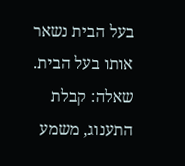בעל הבית נשאר אותו בעל הבית.
שאלה: קבלת התענוג, משמע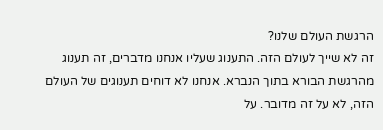הרגשת העולם שלנו?
זה לא שייך לעולם הזה. התענוג שעליו אנחנו מדברים, זה תענוג מהרגשת הבורא בתוך הנברא. אנחנו לא דוחים תענוגים של העולם הזה, לא על זה מדובר. על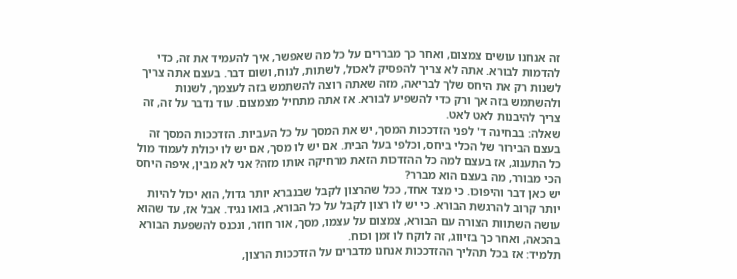זה אנחנו עושים צמצום, ואחר כך מבררים על כל מה שאפשר, איך להעמיד את זה, כדי להדמות לבורא. אתה לא צריך להפסיק לאכול, לשתות, לנוח, ושום דבר. בעצם אתה צריך לשנות רק את היחס שלך לבריאה, מזה שאתה רוצה להשתמש בזה לעצמך, לשנות ולהשתמש בזה אך ורק כדי להשפיע לבורא. אז אתה מתחיל מצמצום. עוד נדבר על זה, זה צריך להיבנות לאט לאט.
שאלה: בבחינה ד' לפני הזדככות המסך, יש את המסך על כל העביות. הזדככות המסך זה בעצם הבירור של הכלי ביחס, וכלפי בעל הבית. אם יש לו מסך, אם יש לו יכולת לעמוד מול כל התענוג, אז בעצם למה כל ההזדכות הזאת מרחיקה אותו מזה? אני לא מבין, איפה היחס הכי מבורר, מה בעצם הוא מברר?
יש כאן דבר והיפוכו. כי מצד אחד, ככל שהרצון לקבל שבנברא יותר גדול, הוא יכול להיות יותר קרוב להרגשת הבורא. כי יש לו רצון לקבל על כל הבורא, בואו נגיד. אבל אז, עד שהוא עושה השתוות הצורה עם הבורא, צמצום על עצמו, מסך, אור חוזר, ונכנס להשפעת הבורא בהכאה, ואחר כך בזיווג, זה לוקח לו זמן וכוח.
תלמיד: אז בכל תהליך ההזדככות אנחנו מדברים על הזדככות הרצון,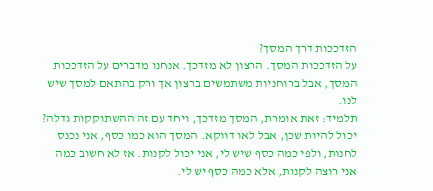הזדככות דרך המסך?
על הזדככות המסך. הרצון לא מזדכך. אנחנו מדברים על הזדככות המסך, אבל ברוחניות משתמשים ברצון אך ורק בהתאם למסך שיש לנו.
תלמיד: זאת אומרת, המסך מזדכך, ויחד עם זה ההשתוקקות גדלה?
יכול להיות שכן, אבל לאו דווקא. המסך הוא כמו כסף, אני נכנס לחנות, ולפי כמה כסף שיש לי, אני יכול לקנות. אז לא חשוב כמה אני רוצה לקנות, אלא כמה כסף יש לי.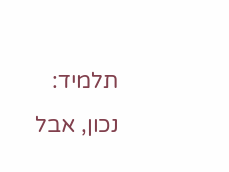תלמיד: נכון, אבל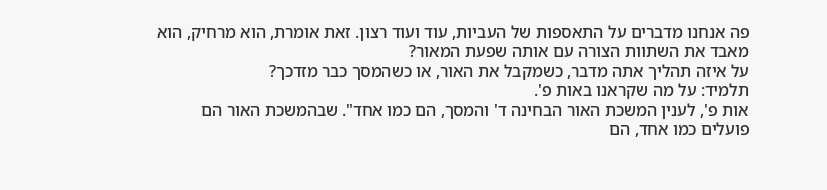פה אנחנו מדברים על התאספות של העביות, עוד ועוד רצון. זאת אומרת, הוא מרחיק, הוא מאבד את השתוות הצורה עם אותה שפעת המאור?
על איזה תהליך אתה מדבר, כשמקבל את האור, או כשהמסך כבר מזדכך?
תלמיד: על מה שקראנו באות פ'.
אות פ', לענין המשכת האור הבחינה ד' והמסך, הם כמו אחד". שבהמשכת האור הם פועלים כמו אחד, הם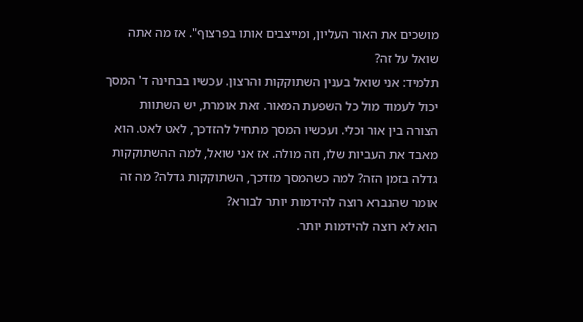מושכים את האור העליון, ומייצבים אותו בפרצוף". אז מה אתה שואל על זה?
תלמיד: אני שואל בענין השתוקקות והרצון. עכשיו בבחינה ד' המסך יכול לעמוד מול כל השפעת המאור. זאת אומרת, יש השתוות הצורה בין אור וכלי. ועכשיו המסך מתחיל להזדכך, לאט לאט. הוא מאבד את העביות שלו, וזה מולה. אז אני שואל, למה ההשתוקקות גדלה בזמן הזה? למה כשהמסך מזדכך, השתוקקות גדלה? מה זה אומר שהנברא רוצה להידמות יותר לבורא?
הוא לא רוצה להידמות יותר.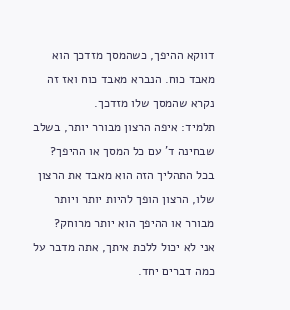דווקא ההיפך, כשהמסך מזדכך הוא מאבד כוח. הנברא מאבד כוח ואז זה נקרא שהמסך שלו מזדכך.
תלמיד: איפה הרצון מבורר יותר, בשלב שבחינה ד' עם כל המסך או ההיפך? בכל התהליך הזה הוא מאבד את הרצון שלו, הרצון הופך להיות יותר ויותר מבורר או ההיפך הוא יותר מרוחק?
אני לא יכול ללכת איתך, אתה מדבר על כמה דברים יחד.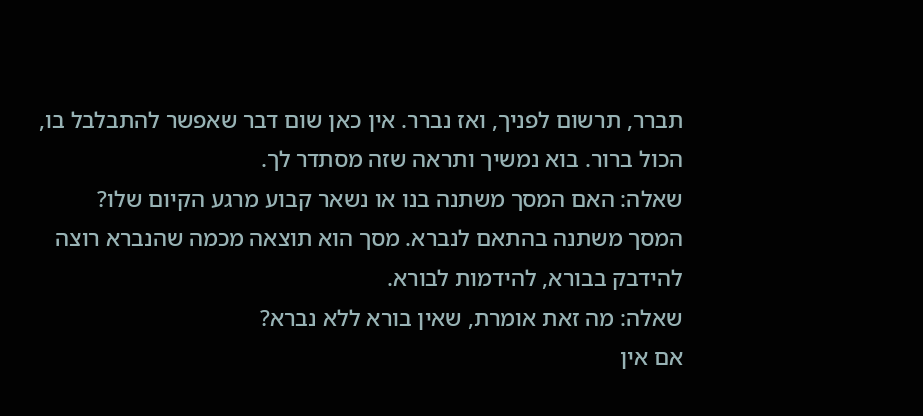תברר, תרשום לפניך, ואז נברר. אין כאן שום דבר שאפשר להתבלבל בו, הכול ברור. בוא נמשיך ותראה שזה מסתדר לך.
שאלה: האם המסך משתנה בנו או נשאר קבוע מרגע הקיום שלו?
המסך משתנה בהתאם לנברא. מסך הוא תוצאה מכמה שהנברא רוצה להידבק בבורא, להידמות לבורא.
שאלה: מה זאת אומרת, שאין בורא ללא נברא?
אם אין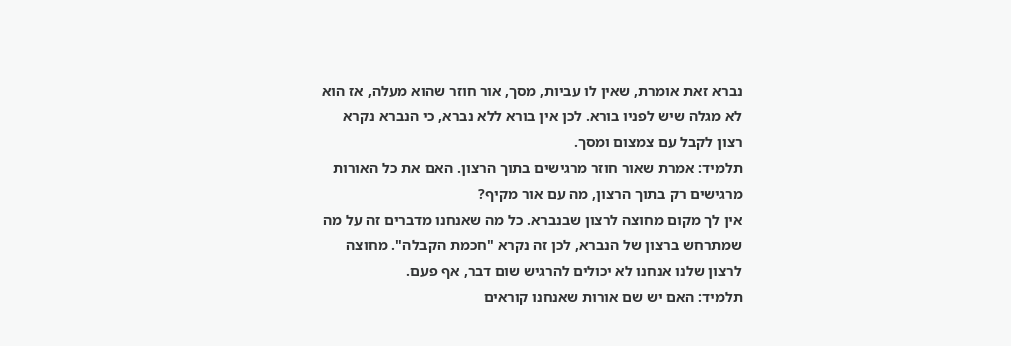נברא זאת אומרת, שאין לו עביות, מסך, אור חוזר שהוא מעלה, אז הוא לא מגלה שיש לפניו בורא. לכן אין בורא ללא נברא, כי הנברא נקרא רצון לקבל עם צמצום ומסך.
תלמיד: אמרת שאור חוזר מרגישים בתוך הרצון. האם את כל האורות מרגישים רק בתוך הרצון, מה עם אור מקיף?
אין לך מקום מחוצה לרצון שבנברא. כל מה שאנחנו מדברים זה על מה שמתרחש ברצון של הנברא, לכן זה נקרא "חכמת הקבלה". מחוצה לרצון שלנו אנחנו לא יכולים להרגיש שום דבר, אף פעם.
תלמיד: האם יש שם אורות שאנחנו קוראים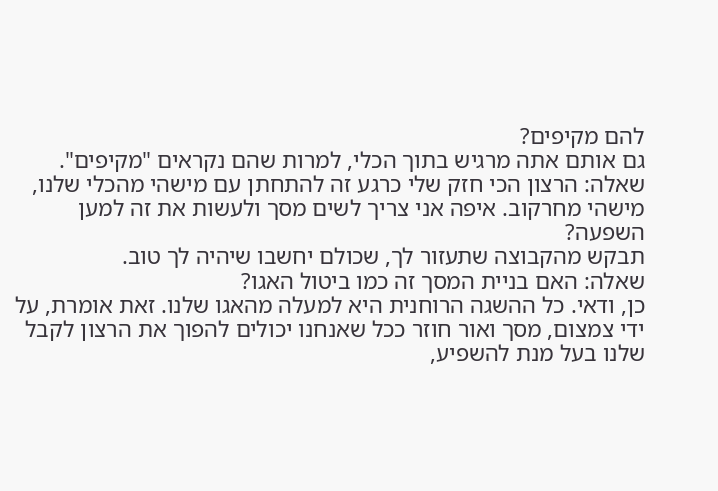להם מקיפים?
גם אותם אתה מרגיש בתוך הכלי, למרות שהם נקראים "מקיפים".
שאלה: הרצון הכי חזק שלי כרגע זה להתחתן עם מישהי מהכלי שלנו, מישהי מחרקוב. איפה אני צריך לשים מסך ולעשות את זה למען השפעה?
תבקש מהקבוצה שתעזור לך, שכולם יחשבו שיהיה לך טוב.
שאלה: האם בניית המסך זה כמו ביטול האגו?
כן, ודאי. כל ההשגה הרוחנית היא למעלה מהאגו שלנו. זאת אומרת, על ידי צמצום, מסך ואור חוזר ככל שאנחנו יכולים להפוך את הרצון לקבל שלנו בעל מנת להשפיע,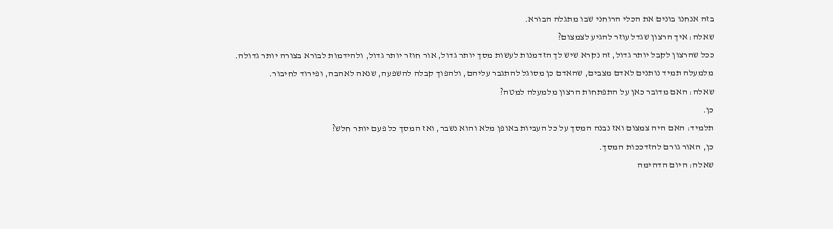בזה אנחנו בונים את הכלי הרוחני שבו מתגלה הבורא.
שאלה: איך הרצון שגדל עוזר להגיע לצמצום?
ככל שהרצון לקבל יותר גדול, זה נקרא שיש לך הזדמנות לעשות מסך יותר גדול, אור חוזר יותר גדול, ולהידמות לבורא בצורה יותר גדולה.
מלמעלה תמיד נותנים לאדם מצבים, שהאדם כן מסוגל להתגבר עליהם, ולהפוך קבלה להשפעה, שנאה לאהבה, ופירוד לחיבור.
שאלה: האם מדובר כאן על התפתחות הרצון מלמעלה למטה?
כן.
תלמיד: האם היה צמצום ואז נבנה המסך על כל העביות באופן מלא והוא נשבר, ואז המסך כל פעם יותר חלש?
כן, האור גורם להזדככות המסך.
שאלה: היום הדהימה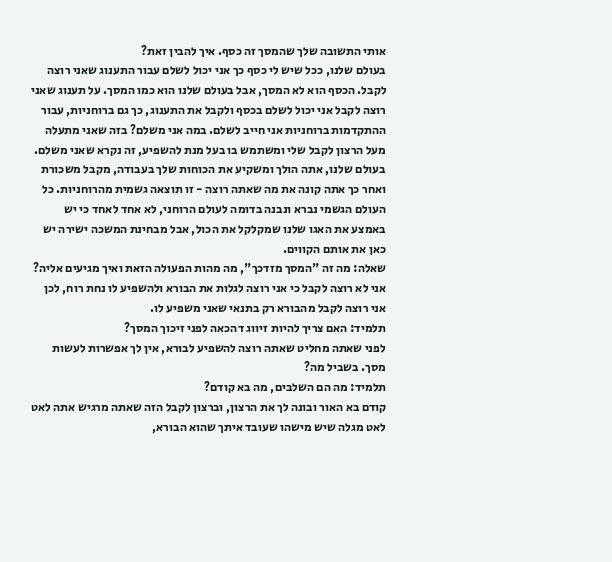אותי התשובה שלך שהמסך זה כסף. איך להבין זאת?
בעולם שלנו, ככל שיש לי כסף כך אני יכול לשלם עבור התענוג שאני רוצה לקבל. הכסף הוא לא המסך, אבל בעולם שלנו הוא כמו המסך. על תענוג שאני רוצה לקבל אני יכול לשלם בכסף ולקבל את התענוג, כך גם ברוחניות, עבור ההתקדמות ברוחניות אני חייב לשלם. במה אני משלם? בזה שאני מתעלה מעל הרצון לקבל שלי ומשתמש בו בעל מנת להשפיע, זה נקרא שאני משלם.
בעולם שלנו, אתה הולך ומשקיע את הכוחות שלך בעבודה, מקבל משכורת ואחר כך אתה קונה את מה שאתה רוצה - זו תוצאה גשמית מהרוחניות. כל העולם הגשמי נברא ונבנה בדומה לעולם הרוחני, לא אחד לאחד כי יש באמצע את האגו שלנו שמקלקל את הכול, אבל מבחינת המשכה ישירה יש כאן את אותם הקווים.
שאלה: מה זה "המסך מזדכך", מה מהות הפעולה הזאת ואיך מגיעים אליה?
אני לא רוצה לקבל כי אני רוצה לגלות את הבורא ולהשפיע לו נחת רוח, לכן אני רוצה לקבל מהבורא רק בתנאי שאני משפיע לו.
תלמיד: האם צריך להיות זיווג דהכאה לפני זיכוך המסך?
לפני שאתה מחליט שאתה רוצה להשפיע לבורא, אין לך אפשרות לעשות מסך. בשביל מה?
תלמיד: מה הם השלבים, מה בא קודם?
קודם בא האור ובונה לך את הרצון, וברצון לקבל הזה שאתה מרגיש אתה לאט לאט מגלה שיש מישהו שעובד איתך שהוא הבורא,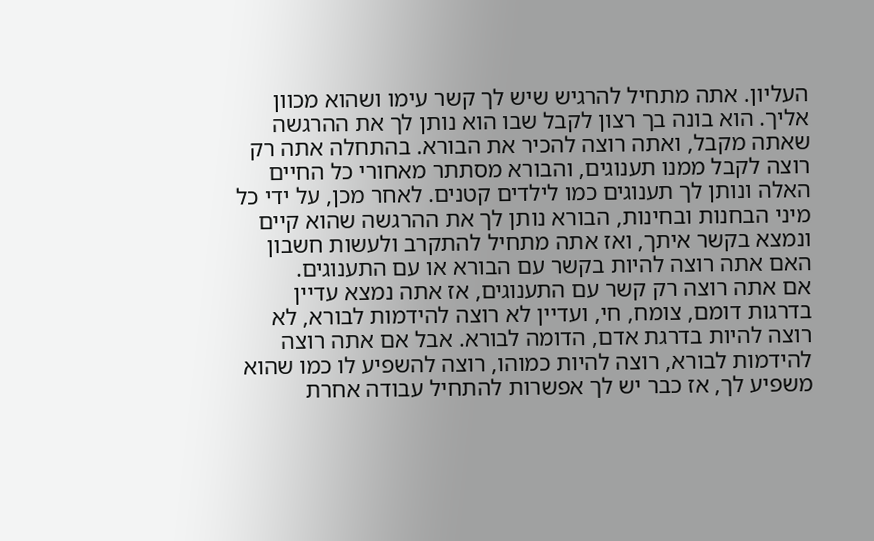העליון. אתה מתחיל להרגיש שיש לך קשר עימו ושהוא מכוון אליך. הוא בונה בך רצון לקבל שבו הוא נותן לך את ההרגשה שאתה מקבל, ואתה רוצה להכיר את הבורא. בהתחלה אתה רק רוצה לקבל ממנו תענוגים, והבורא מסתתר מאחורי כל החיים האלה ונותן לך תענוגים כמו לילדים קטנים. לאחר מכן, על ידי כל מיני הבחנות ובחינות, הבורא נותן לך את ההרגשה שהוא קיים ונמצא בקשר איתך, ואז אתה מתחיל להתקרב ולעשות חשבון האם אתה רוצה להיות בקשר עם הבורא או עם התענוגים.
אם אתה רוצה רק קשר עם התענוגים, אז אתה נמצא עדיין בדרגות דומם, צומח, חי, ועדיין לא רוצה להידמות לבורא, לא רוצה להיות בדרגת אדם, הדומה לבורא. אבל אם אתה רוצה להידמות לבורא, רוצה להיות כמוהו, רוצה להשפיע לו כמו שהוא משפיע לך, אז כבר יש לך אפשרות להתחיל עבודה אחרת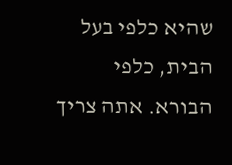שהיא כלפי בעל הבית, כלפי הבורא. אתה צריך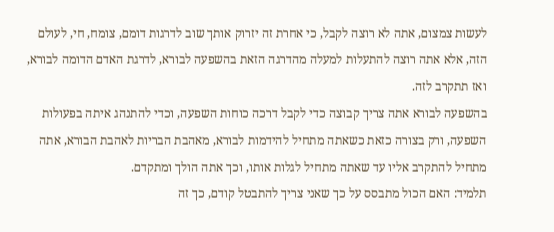לעשות צמצום, אתה לא רוצה לקבל, כי אחרת זה יזרוק אותך שוב לדרגות דומם, צומח, חי, לעולם הזה, אלא אתה רוצה להתעלות למעלה מהדרגה הזאת בהשפעה לבורא, לדרגת האדם הדומה לבורא, ואז תתקרב לזה.
בהשפעה לבורא אתה צריך קבוצה כדי לקבל דרכה כוחות השפעה, וכדי להתנהג איתה בפעולות השפעה, ורק בצורה כזאת כשאתה מתחיל להידמות לבורא, מאהבת הבריות לאהבת הבורא, אתה מתחיל להתקרב אליו עד שאתה מתחיל לגלות אותו, וכך אתה הולך ומתקדם.
תלמיד: האם הכול מתבסס על כך שאני צריך להתבטל קודם, כך זה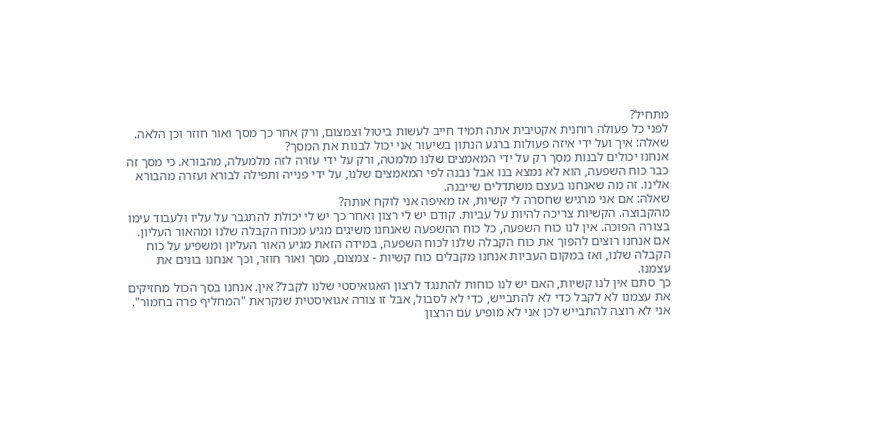מתחיל?
לפני כל פעולה רוחנית אקטיבית אתה תמיד חייב לעשות ביטול וצמצום, ורק אחר כך מסך ואור חוזר וכן הלאה.
שאלה: איך ועל ידי איזה פעולות ברגע הנתון בשיעור אני יכול לבנות את המסך?
אנחנו יכולים לבנות מסך רק על ידי המאמצים שלנו מלמטה, ורק על ידי עזרה לזה מלמעלה, מהבורא. כי מסך זה כבר כוח השפעה, הוא לא נמצא בנו אבל נבנה לפי המאמצים שלנו, על ידי פנייה ותפילה לבורא ועזרה מהבורא אלינו. זה מה שאנחנו בעצם משתדלים שייבנה.
שאלה: אם אני מרגיש שחסרה לי קשיות, אז מאיפה אני לוקח אותה?
מהקבוצה. הקשיות צריכה להיות על עביות. קודם יש לי רצון ואחר כך יש לי יכולת להתגבר על עליו ולעבוד עימו בצורה הפוכה. אין לנו כוח השפעה, כל כוח ההשפעה שאנחנו משיגים מגיע מכוח הקבלה שלנו ומהאור העליון. אם אנחנו רוצים להפוך את כוח הקבלה שלנו לכוח השפעה, במידה הזאת מגיע האור העליון ומשפיע על כוח הקבלה שלנו, ואז במקום העביות אנחנו מקבלים כוח קשיות - צמצום, מסך ואור חוזר, וכך אנחנו בונים את עצמנו.
כך סתם אין לנו קשיות, האם יש לנו כוחות להתנגד לרצון האגואיסטי שלנו לקבל? אין. אנחנו בסך הכול מחזיקים את עצמנו לא לקבל כדי לא להתבייש, כדי לא לסבול, אבל זו צורה אגואיסטית שנקראת "המחליף פרה בחמור". אני לא רוצה להתבייש לכן אני לא מופיע עם הרצון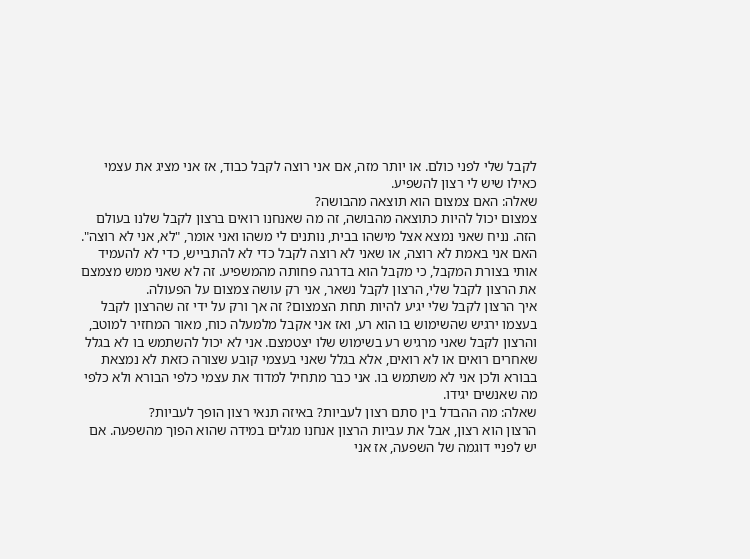לקבל שלי לפני כולם. או יותר מזה, אם אני רוצה לקבל כבוד, אז אני מציג את עצמי כאילו שיש לי רצון להשפיע.
שאלה: האם צמצום הוא תוצאה מהבושה?
צמצום יכול להיות כתוצאה מהבושה, זה מה שאנחנו רואים ברצון לקבל שלנו בעולם הזה. נניח שאני נמצא אצל מישהו בבית, נותנים לי משהו ואני אומר, "לא, אני לא רוצה". האם אני באמת לא רוצה, או שאני לא רוצה לקבל כדי לא להתבייש, כדי לא להעמיד אותי בצורת המקבל, כי מקבל הוא בדרגה פחותה מהמשפיע. זה לא שאני ממש מצמצם את הרצון לקבל שלי, הרצון לקבל נשאר, אני רק עושה צמצום על הפעולה.
איך הרצון לקבל שלי יגיע להיות תחת הצמצום? זה אך ורק על ידי זה שהרצון לקבל בעצמו ירגיש שהשימוש בו הוא רע, ואז אני אקבל מלמעלה כוח, מאור המחזיר למוטב, והרצון לקבל שאני מרגיש רע בשימוש שלו יצטמצם. אני לא יכול להשתמש בו לא בגלל שאחרים רואים או לא רואים, אלא בגלל שאני בעצמי קובע שצורה כזאת לא נמצאת בבורא ולכן אני לא משתמש בו. אני כבר מתחיל למדוד את עצמי כלפי הבורא ולא כלפי מה שאנשים יגידו.
שאלה: מה ההבדל בין סתם רצון לעביות? באיזה תנאי רצון הופך לעביות?
הרצון הוא רצון, אבל את עביות הרצון אנחנו מגלים במידה שהוא הפוך מהשפעה. אם יש לפניי דוגמה של השפעה, אז אני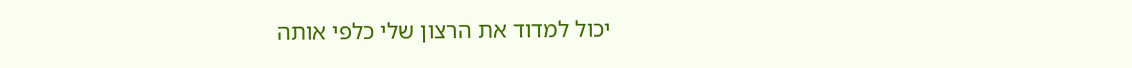יכול למדוד את הרצון שלי כלפי אותה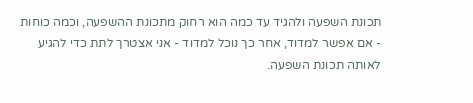תכונת השפעה ולהגיד עד כמה הוא רחוק מתכונת ההשפעה, וכמה כוחות - אם אפשר למדוד, אחר כך נוכל למדוד - אני אצטרך לתת כדי להגיע לאותה תכונת השפעה.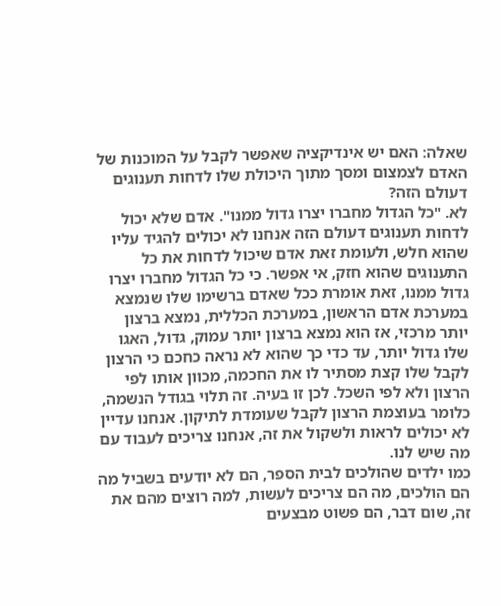שאלה: האם יש אינדיקציה שאפשר לקבל על המוכנות של האדם לצמצום ומסך מתוך היכולת שלו לדחות תענוגים דעולם הזה?
לא. "כל הגדול מחברו יצרו גדול ממנו". אדם שלא יכול לדחות תענוגים דעולם הזה אנחנו לא יכולים להגיד עליו שהוא חלש, ולעומת זאת אדם שיכול לדחות את כל התענוגים שהוא חזק, אי אפשר. כי כל הגדול מחברו יצרו גדול ממנו, זאת אומרת ככל שאדם ברשימו שלו שנמצא במערכת אדם הראשון, במערכת הכללית, נמצא ברצון יותר מרכזי, אז הוא נמצא ברצון יותר עמוק, גדול, האגו שלו גדול יותר, עד כדי כך שהוא לא נראה כחכם כי הרצון לקבל שלו קצת מסתיר לו את החכמה, מכוון אותו לפי הרצון ולא לפי השכל. לכן זו בעיה. זה תלוי בגודל הנשמה, כלומר בעוצמת הרצון לקבל שעומדת לתיקון. אנחנו עדיין לא יכולים לראות ולשקול את זה, אנחנו צריכים לעבוד עם מה שיש לנו.
כמו ילדים שהולכים לבית הספר, הם לא יודעים בשביל מה הם הולכים, מה הם צריכים לעשות, למה רוצים מהם את זה, שום דבר, הם פשוט מבצעים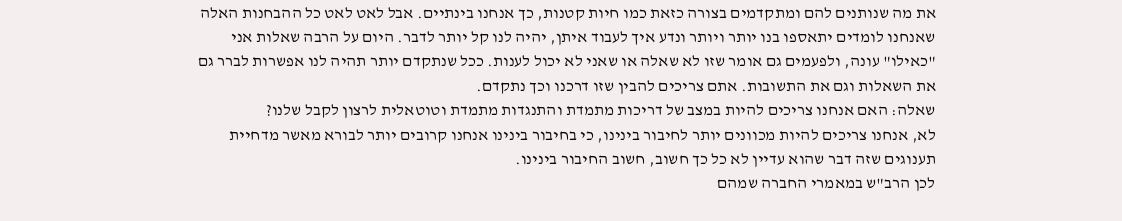את מה שנותנים להם ומתקדמים בצורה כזאת כמו חיות קטנות, כך אנחנו בינתיים. אבל לאט לאט כל ההבחנות האלה שאנחנו לומדים יתאספו בנו יותר ויותר ונדע איך לעבוד איתן, יהיה לנו קל יותר לדבר. היום על הרבה שאלות אני "כאילו" עונה, ולפעמים גם אומר שזו לא שאלה או שאני לא יכול לענות. ככל שנתקדם יותר תהיה לנו אפשרות לברר גם את השאלות וגם את התשובות. אתם צריכים להבין שזו דרכנו וכך נתקדם.
שאלה: האם אנחנו צריכים להיות במצב של דריכות מתמדת והתנגדות מתמדת וטוטאלית לרצון לקבל שלנו?
לא, אנחנו צריכים להיות מכוונים יותר לחיבור בינינו, כי בחיבור בינינו אנחנו קרובים יותר לבורא מאשר מדחיית תענוגים שזה דבר שהוא עדיין לא כל כך חשוב, חשוב החיבור בינינו.
לכן הרב"ש במאמרי החברה שמהם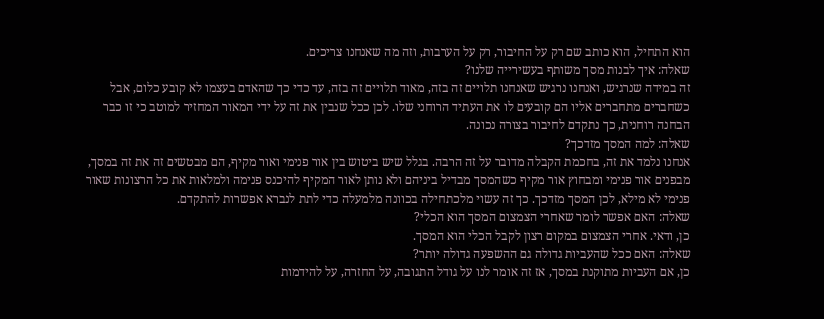הוא התחיל, הוא כותב שם רק על החיבור, רק על הערבות, וזה מה שאנחנו צריכים.
שאלה: איך לבנות מסך משותף בעשירייה שלנו?
זה במידה שנרגיש, ואנחנו נרגיש שאנחנו תלויים זה בזה, מאוד תלויים זה בזה, עד כדי כך שהאדם בעצמו לא קובע כלום, אבל כשחברים מתחברים אליו הם קובעים לו את העתיד הרוחני שלו. לכן ככל שנבין את זה על ידי המאור המחזיר למוטב כי זו כבר הבחנה רוחנית, כך נתקדם לחיבור בצורה נכונה.
שאלה: למה המסך מזדכך?
אנחנו נלמד את זה, בחכמת הקבלה מדובר על זה הרבה. בגלל שיש ביטוש בין אור פנימי ואור מקיף, הם מבטשים זה את זה במסך, מבפנים אור פנימי ומבחוץ אור מקיף כשהמסך מבדיל ביניהם ולא נותן לאור המקיף להיכנס פנימה ולמלאות את כל הרצונות שאור פנימי לא מילא, לכן המסך מזדכך. כך זה עשוי מלכתחילה בכוונה מלמעלה כדי לתת לנברא אפשרות להתקדם.
שאלה: האם אפשר לומר שאחרי הצמצום המסך הוא הכלי?
כן, ודאי. אחרי הצמצום במקום רצון לקבל הכלי הוא המסך.
שאלה: האם ככל שהעביות גדולה גם ההשפעה גדולה יותר?
כן, אם העביות מתוקנת במסך, אז זה אומר לנו על גודל התגובה, על החזרה, על להידמות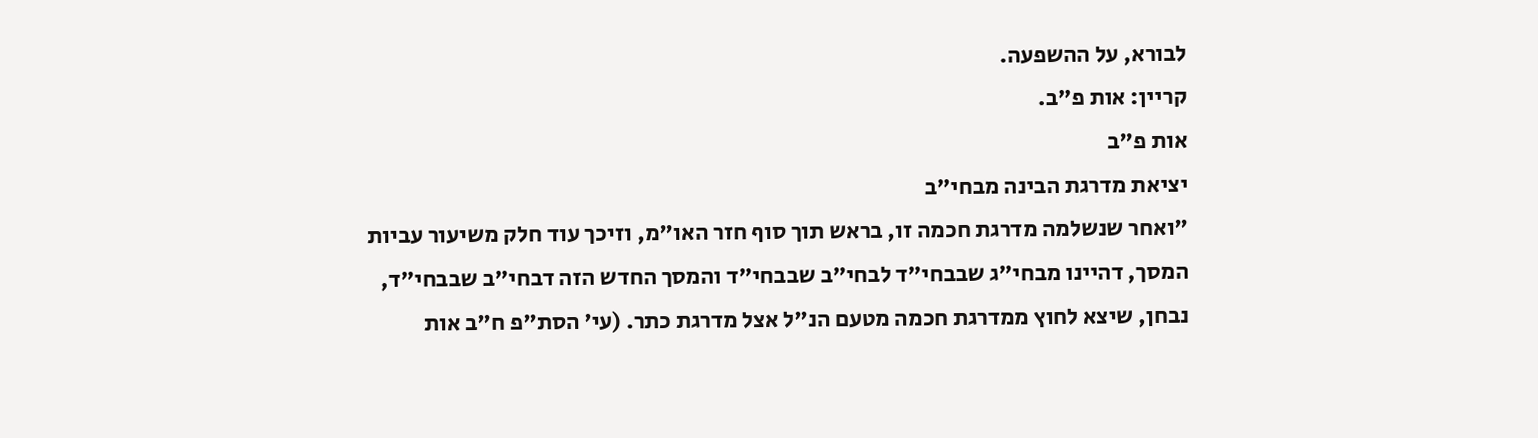לבורא, על ההשפעה.
קריין: אות פ"ב.
אות פ"ב
יציאת מדרגת הבינה מבחי"ב
"ואחר שנשלמה מדרגת חכמה זו, בראש תוך סוף חזר האו"מ, וזיכך עוד חלק משיעור עביות המסך, דהיינו מבחי"ג שבבחי"ד לבחי"ב שבבחי"ד והמסך החדש הזה דבחי"ב שבבחי"ד, נבחן, שיצא לחוץ ממדרגת חכמה מטעם הנ"ל אצל מדרגת כתר. (עי' הסת"פ ח"ב אות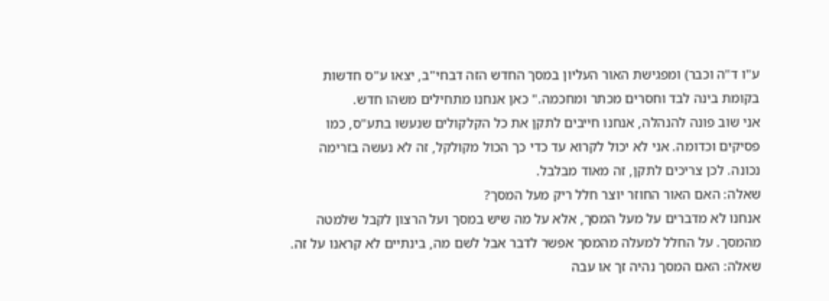ע"ו ד"ה וכבר) ומפגישת האור העליון במסך החדש הזה דבחי"ב, יצאו ע"ס חדשות בקומת בינה לבד וחסרים מכתר ומחכמה." כאן אנחנו מתחילים משהו חדש.
אני שוב פונה להנהלה, אנחנו חייבים לתקן את כל הקלקולים שנעשו בתע"ס, כמו פסיקים וכדומה. אני לא יכול לקרוא עד כדי כך הכול מקולקל, זה לא נעשה בזרימה נכונה. לכן צריכים לתקן, זה מאוד מבלבל.
שאלה: האם האור החוזר יוצר חלל ריק מעל המסך?
אנחנו לא מדברים על מעל המסך, אלא על מה שיש במסך ועל הרצון לקבל שלמטה מהמסך. על החלל למעלה מהמסך אפשר לדבר אבל לשם מה, בינתיים לא קראנו על זה.
שאלה: האם המסך נהיה זך או עבה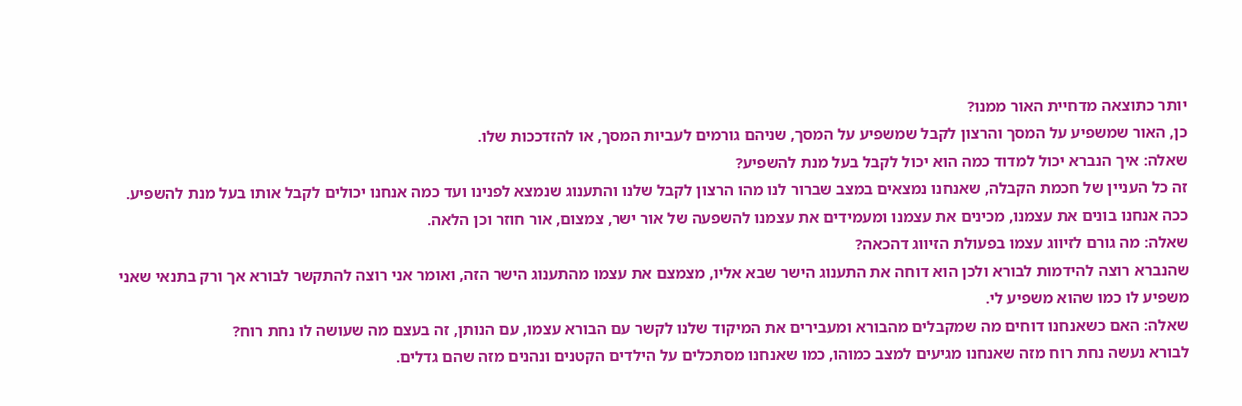יותר כתוצאה מדחיית האור ממנו?
כן, האור שמשפיע על המסך והרצון לקבל שמשפיע על המסך, שניהם גורמים לעביות המסך, או להזדככות שלו.
שאלה: איך הנברא יכול למדוד כמה הוא יכול לקבל בעל מנת להשפיע?
זה כל העניין של חכמת הקבלה, שאנחנו נמצאים במצב שברור לנו מהו הרצון לקבל שלנו והתענוג שנמצא לפנינו ועד כמה אנחנו יכולים לקבל אותו בעל מנת להשפיע. ככה אנחנו בונים את עצמנו, מכינים את עצמנו ומעמידים את עצמנו להשפעה של אור ישר, צמצום, אור חוזר וכן הלאה.
שאלה: מה גורם לזיווג עצמו בפעולת הזיווג דהכאה?
שהנברא רוצה להידמות לבורא ולכן הוא דוחה את התענוג הישר שבא אליו, מצמצם את עצמו מהתענוג הישר הזה, ואומר אני רוצה להתקשר לבורא אך ורק בתנאי שאני משפיע לו כמו שהוא משפיע לי.
שאלה: האם כשאנחנו דוחים מה שמקבלים מהבורא ומעבירים את המיקוד שלנו לקשר עם הבורא עצמו, עם הנותן, זה בעצם מה שעושה לו נחת רוח?
לבורא נעשה נחת רוח מזה שאנחנו מגיעים למצב כמוהו, כמו שאנחנו מסתכלים על הילדים הקטנים ונהנים מזה שהם גדלים.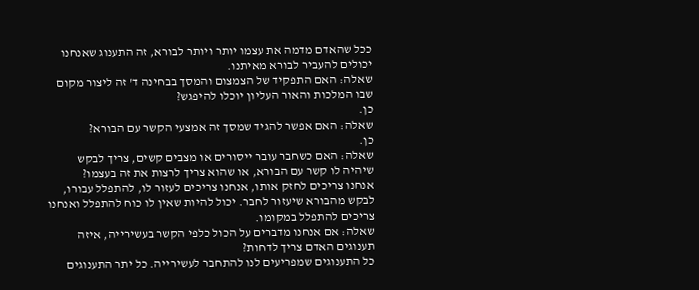ככל שהאדם מדמה את עצמו יותר ויותר לבורא, זה התענוג שאנחנו יכולים להעביר לבורא מאיתנו.
שאלה: האם התפקיד של הצמצום והמסך בבחינה ד' זה ליצור מקום שבו המלכות והאור העליון יוכלו להיפגש?
כן.
שאלה: האם אפשר להגיד שמסך זה אמצעי הקשר עם הבורא?
כן.
שאלה: האם כשחבר עובר ייסורים או מצבים קשים, צריך לבקש שיהיה לו קשר עם הבורא, או שהוא צריך לרצות את זה בעצמו?
אנחנו צריכים לחזק אותו, אנחנו צריכים לעזור לו, להתפלל עבורו, לבקש מהבורא שיעזור לחבר. יכול להיות שאין לו כוח להתפלל ואנחנו צריכים להתפלל במקומו.
שאלה: אם אנחנו מדברים על הכול כלפי הקשר בעשירייה, איזה תענוגים האדם צריך לדחות?
כל התענוגים שמפריעים לנו להתחבר לעשירייה. כל יתר התענוגים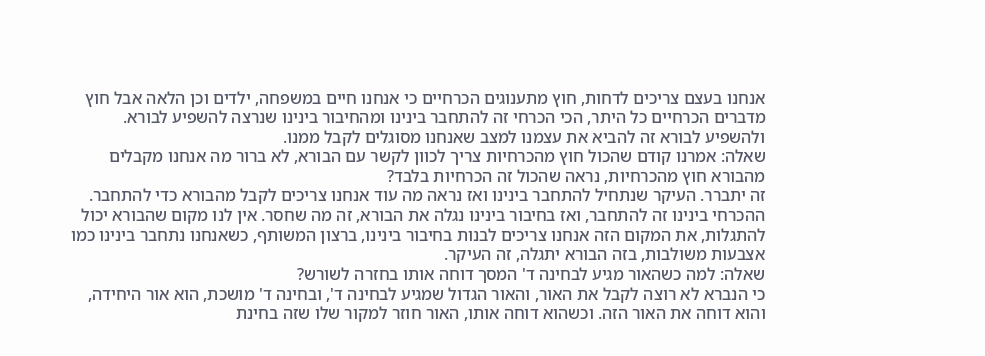אנחנו בעצם צריכים לדחות, חוץ מתענוגים הכרחיים כי אנחנו חיים במשפחה, ילדים וכן הלאה אבל חוץ מדברים הכרחיים כל היתר, הכי הכרחי זה להתחבר בינינו ומהחיבור בינינו שנרצה להשפיע לבורא. ולהשפיע לבורא זה להביא את עצמנו למצב שאנחנו מסוגלים לקבל ממנו.
שאלה: אמרנו קודם שהכול חוץ מהכרחיות צריך לכוון לקשר עם הבורא, לא ברור מה אנחנו מקבלים מהבורא חוץ מהכרחיות, נראה שהכול זה הכרחיות בלבד?
זה יתברר. העיקר שנתחיל להתחבר בינינו ואז נראה מה עוד אנחנו צריכים לקבל מהבורא כדי להתחבר. ההכרחי בינינו זה להתחבר, ואז בחיבור בינינו נגלה את הבורא, זה מה שחסר. אין לנו מקום שהבורא יכול להתגלות, את המקום הזה אנחנו צריכים לבנות בחיבור בינינו, ברצון המשותף, כשאנחנו נתחבר בינינו כמו אצבעות משולבות, בזה הבורא יתגלה, זה העיקר.
שאלה: למה כשהאור מגיע לבחינה ד' המסך דוחה אותו בחזרה לשורש?
כי הנברא לא רוצה לקבל את האור, והאור הגדול שמגיע לבחינה ד', ובחינה ד' מושכת, הוא אור היחידה, והוא דוחה את האור הזה. וכשהוא דוחה אותו, האור חוזר למקור שלו שזה בחינת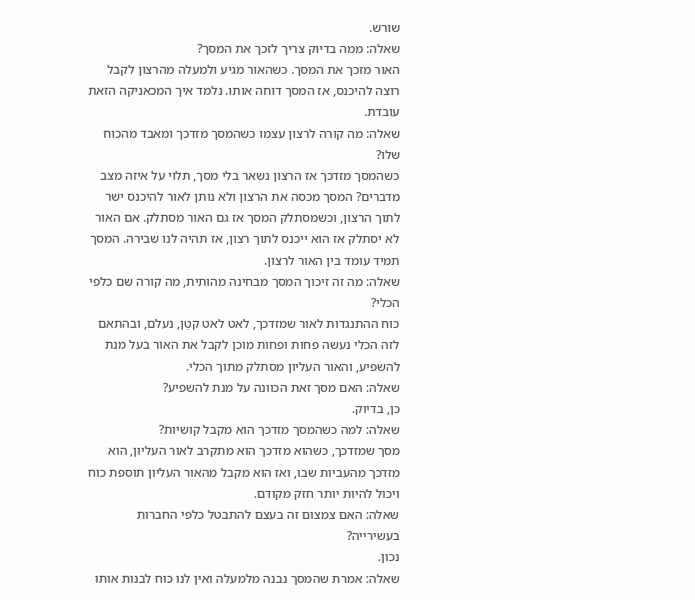שורש.
שאלה: ממה בדיוק צריך לזכך את המסך?
האור מזכך את המסך. כשהאור מגיע ולמעלה מהרצון לקבל רוצה להיכנס, אז המסך דוחה אותו. נלמד איך המכאניקה הזאת עובדת.
שאלה: מה קורה לרצון עצמו כשהמסך מזדכך ומאבד מהכוח שלו?
כשהמסך מזדכך אז הרצון נשאר בלי מסך, תלוי על איזה מצב מדברים? המסך מכסה את הרצון ולא נותן לאור להיכנס ישר לתוך הרצון, וכשמסתלק המסך אז גם האור מסתלק. אם האור לא יסתלק אז הוא ייכנס לתוך רצון, אז תהיה לנו שבירה. המסך תמיד עומד בין האור לרצון.
שאלה: מה זה זיכוך המסך מבחינה מהותית, מה קורה שם כלפי הכלי?
כוח ההתנגדות לאור שמזדכך, לאט לאט קטֵן, נעלם, ובהתאם לזה הכלי נעשה פחות ופחות מוכן לקבל את האור בעל מנת להשפיע, והאור העליון מסתלק מתוך הכלי.
שאלה: האם מסך זאת הכוונה על מנת להשפיע?
כן, בדיוק.
שאלה: למה כשהמסך מזדכך הוא מקבל קושיות?
מסך שמזדכך, כשהוא מזדכך הוא מתקרב לאור העליון, הוא מזדכך מהעביות שבו, ואז הוא מקבל מהאור העליון תוספת כוח ויכול להיות יותר חזק מקודם.
שאלה: האם צמצום זה בעצם להתבטל כלפי החברות בעשירייה?
נכון.
שאלה: אמרת שהמסך נבנה מלמעלה ואין לנו כוח לבנות אותו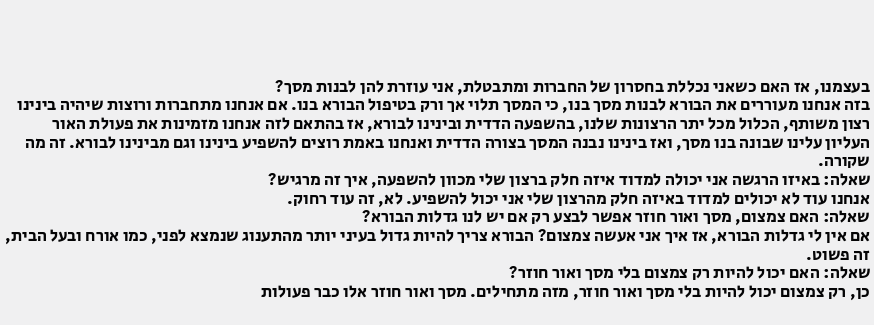בעצמנו, אז האם כשאני נכללת בחסרון של החברות ומתבטלת, אני עוזרת להן לבנות מסך?
בזה אנחנו מעוררים את הבורא לבנות מסך בנו, כי המסך תלוי אך ורק בטיפול הבורא בנו. אם אנחנו מתחברות ורוצות שיהיה בינינו רצון משותף, הכלול מכל יתר הרצונות שלנו, בהשפעה הדדית ובינינו לבורא, אז בהתאם לזה אנחנו מזמינות את פעולת האור העליון עלינו שבונה בנו מסך, ואז בינינו נבנה המסך בצורה הדדית ואנחנו באמת רוצים להשפיע בינינו וגם מבינינו לבורא. זה מה שקורה.
שאלה: באיזו הרגשה אני יכולה למדוד איזה חלק ברצון שלי מכוון להשפעה, איך זה מרגיש?
אנחנו עוד לא יכולים למדוד באיזה חלק מהרצון שלי אני יכול להשפיע. לא, זה עוד רחוק.
שאלה: האם צמצום, מסך ואור חוזר אפשר לבצע רק אם יש לנו גדלות הבורא?
אם אין לי גדלות הבורא, אז איך אני אעשה צמצום? הבורא צריך להיות גדול בעיני יותר מהתענוג שנמצא לפני, כמו אורח ובעל הבית, זה פשוט.
שאלה: האם יכול להיות רק צמצום בלי מסך ואור חוזר?
כן, רק צמצום יכול להיות בלי מסך ואור חוזר, מזה מתחילים. מסך ואור חוזר אלו כבר פעולות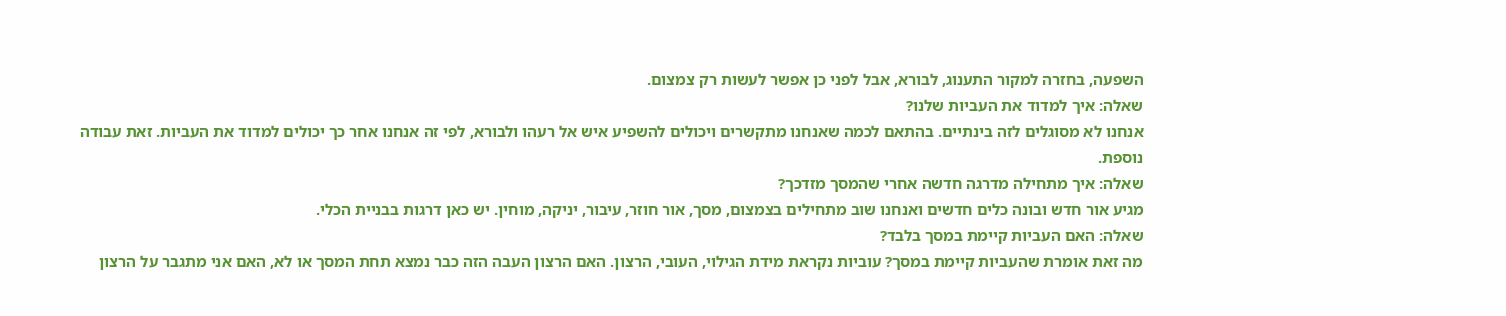השפעה, בחזרה למקור התענוג, לבורא, אבל לפני כן אפשר לעשות רק צמצום.
שאלה: איך למדוד את העביות שלנו?
אנחנו לא מסוגלים לזה בינתיים. בהתאם לכמה שאנחנו מתקשרים ויכולים להשפיע איש אל רעהו ולבורא, לפי זה אנחנו אחר כך יכולים למדוד את העביות. זאת עבודה נוספת.
שאלה: איך מתחילה מדרגה חדשה אחרי שהמסך מזדכך?
מגיע אור חדש ובונה כלים חדשים ואנחנו שוב מתחילים בצמצום, מסך, אור חוזר, עיבור, יניקה, מוחין. יש כאן דרגות בבניית הכלי.
שאלה: האם העביות קיימת במסך בלבד?
מה זאת אומרת שהעביות קיימת במסך? עוביות נקראת מידת הגילוי, העובי, הרצון. האם הרצון העבה הזה כבר נמצא תחת המסך או לא, האם אני מתגבר על הרצון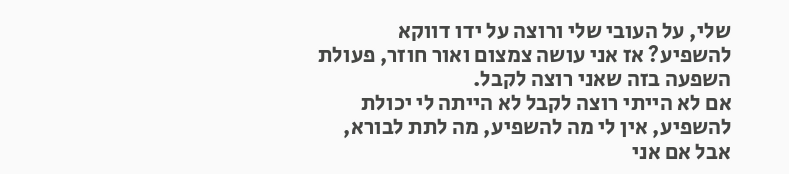שלי, על העובי שלי ורוצה על ידו דווקא להשפיע? אז אני עושה צמצום ואור חוזר, פעולת השפעה בזה שאני רוצה לקבל.
אם לא הייתי רוצה לקבל לא הייתה לי יכולת להשפיע, אין לי מה להשפיע, מה לתת לבורא, אבל אם אני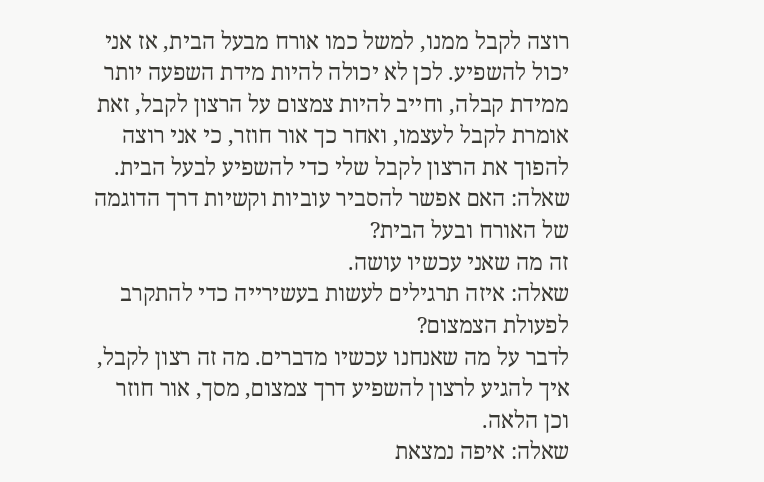רוצה לקבל ממנו, למשל כמו אורח מבעל הבית, אז אני יכול להשפיע. לכן לא יכולה להיות מידת השפעה יותר ממידת קבלה, וחייב להיות צמצום על הרצון לקבל, זאת אומרת לקבל לעצמו, ואחר כך אור חוזר, כי אני רוצה להפוך את הרצון לקבל שלי כדי להשפיע לבעל הבית.
שאלה: האם אפשר להסביר עוביות וקשיות דרך הדוגמה של האורח ובעל הבית?
זה מה שאני עכשיו עושה.
שאלה: איזה תרגילים לעשות בעשירייה כדי להתקרב לפעולת הצמצום?
לדבר על מה שאנחנו עכשיו מדברים. מה זה רצון לקבל, איך להגיע לרצון להשפיע דרך צמצום, מסך, אור חוזר וכן הלאה.
שאלה: איפה נמצאת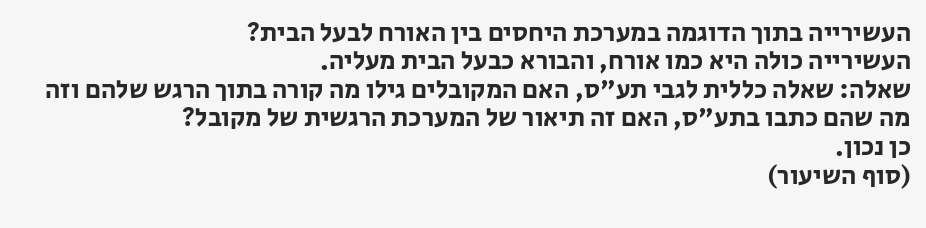העשירייה בתוך הדוגמה במערכת היחסים בין האורח לבעל הבית?
העשירייה כולה היא כמו אורח, והבורא כבעל הבית מעליה.
שאלה: שאלה כללית לגבי תע"ס, האם המקובלים גילו מה קורה בתוך הרגש שלהם וזה מה שהם כתבו בתע"ס, האם זה תיאור של המערכת הרגשית של מקובל?
כן נכון.
(סוף השיעור)